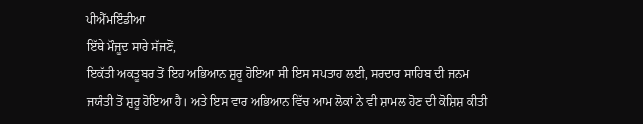ਪੀਐੱਮਇੰਡੀਆ
ਇੱਥੇ ਮੌਜੂਦ ਸਾਰੇ ਸੱਜਣੋਂ,
ਇਕੱਤੀ ਅਕਤੂਬਰ ਤੋਂ ਇਹ ਅਭਿਆਨ ਸ਼ੁਰੂ ਹੋਇਆ ਸੀ ਇਸ ਸਪਤਾਹ ਲਈ, ਸਰਦਾਰ ਸਾਹਿਬ ਦੀ ਜਨਮ ਜਯੰਤੀ ਤੋਂ ਸ਼ੁਰੂ ਹੋਇਆ ਹੈ। ਅਤੇ ਇਸ ਵਾਰ ਅਭਿਆਨ ਵਿੱਚ ਆਮ ਲੋਕਾਂ ਨੇ ਵੀ ਸ਼ਾਮਲ ਹੋਣ ਦੀ ਕੋਸ਼ਿਸ਼ ਕੀਤੀ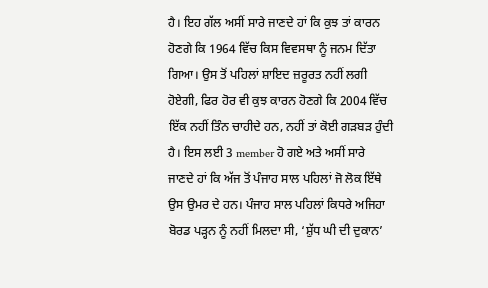ਹੈ। ਇਹ ਗੱਲ ਅਸੀਂ ਸਾਰੇ ਜਾਣਦੇ ਹਾਂ ਕਿ ਕੁਝ ਤਾਂ ਕਾਰਨ ਹੋਣਗੇ ਕਿ 1964 ਵਿੱਚ ਕਿਸ ਵਿਵਸਥਾ ਨੂੰ ਜਨਮ ਦਿੱਤਾ ਗਿਆ। ਉਸ ਤੋਂ ਪਹਿਲਾਂ ਸ਼ਾਇਦ ਜ਼ਰੂਰਤ ਨਹੀਂ ਲਗੀ ਹੋਏਗੀ, ਫਿਰ ਹੋਰ ਵੀ ਕੁਝ ਕਾਰਨ ਹੋਣਗੇ ਕਿ 2004 ਵਿੱਚ ਇੱਕ ਨਹੀਂ ਤਿੰਨ ਚਾਹੀਦੇ ਹਨ, ਨਹੀਂ ਤਾਂ ਕੋਈ ਗੜਬੜ ਹੁੰਦੀ ਹੈ। ਇਸ ਲਈ 3 member ਹੋ ਗਏ ਅਤੇ ਅਸੀਂ ਸਾਰੇ ਜਾਣਦੇ ਹਾਂ ਕਿ ਅੱਜ ਤੋਂ ਪੰਜਾਹ ਸਾਲ ਪਹਿਲਾਂ ਜੋ ਲੋਕ ਇੱਥੇ ਉਸ ਉਮਰ ਦੇ ਹਨ। ਪੰਜਾਹ ਸਾਲ ਪਹਿਲਾਂ ਕਿਧਰੇ ਅਜਿਹਾ ਬੋਰਡ ਪੜ੍ਹਨ ਨੂੰ ਨਹੀਂ ਮਿਲਦਾ ਸੀ, ‘ਸ਼ੁੱਧ ਘੀ ਦੀ ਦੁਕਾਨ’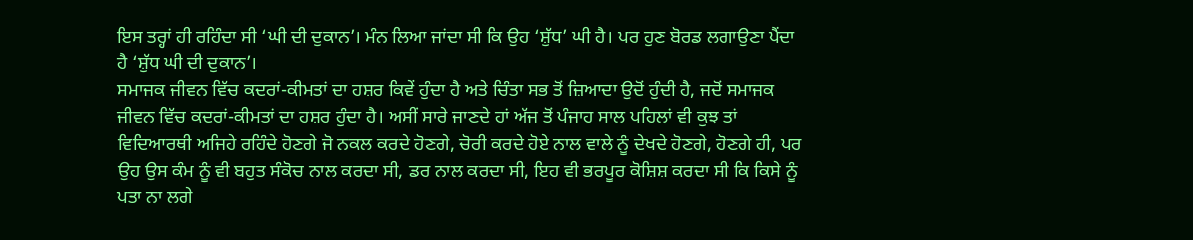ਇਸ ਤਰ੍ਹਾਂ ਹੀ ਰਹਿੰਦਾ ਸੀ ‘ਘੀ ਦੀ ਦੁਕਾਨ’। ਮੰਨ ਲਿਆ ਜਾਂਦਾ ਸੀ ਕਿ ਉਹ ‘ਸ਼ੁੱਧ’ ਘੀ ਹੈ। ਪਰ ਹੁਣ ਬੋਰਡ ਲਗਾਉਣਾ ਪੈਂਦਾ ਹੈ ‘ਸ਼ੁੱਧ ਘੀ ਦੀ ਦੁਕਾਨ’।
ਸਮਾਜਕ ਜੀਵਨ ਵਿੱਚ ਕਦਰਾਂ-ਕੀਮਤਾਂ ਦਾ ਹਸ਼ਰ ਕਿਵੇਂ ਹੁੰਦਾ ਹੈ ਅਤੇ ਚਿੰਤਾ ਸਭ ਤੋਂ ਜ਼ਿਆਦਾ ਉਦੋਂ ਹੁੰਦੀ ਹੈ, ਜਦੋਂ ਸਮਾਜਕ ਜੀਵਨ ਵਿੱਚ ਕਦਰਾਂ-ਕੀਮਤਾਂ ਦਾ ਹਸ਼ਰ ਹੁੰਦਾ ਹੈ। ਅਸੀਂ ਸਾਰੇ ਜਾਣਦੇ ਹਾਂ ਅੱਜ ਤੋਂ ਪੰਜਾਹ ਸਾਲ ਪਹਿਲਾਂ ਵੀ ਕੁਝ ਤਾਂ ਵਿਦਿਆਰਥੀ ਅਜਿਹੇ ਰਹਿੰਦੇ ਹੋਣਗੇ ਜੋ ਨਕਲ ਕਰਦੇ ਹੋਣਗੇ, ਚੋਰੀ ਕਰਦੇ ਹੋਏ ਨਾਲ ਵਾਲੇ ਨੂੰ ਦੇਖਦੇ ਹੋਣਗੇ, ਹੋਣਗੇ ਹੀ, ਪਰ ਉਹ ਉਸ ਕੰਮ ਨੂੰ ਵੀ ਬਹੁਤ ਸੰਕੋਚ ਨਾਲ ਕਰਦਾ ਸੀ, ਡਰ ਨਾਲ ਕਰਦਾ ਸੀ, ਇਹ ਵੀ ਭਰਪੂਰ ਕੋਸ਼ਿਸ਼ ਕਰਦਾ ਸੀ ਕਿ ਕਿਸੇ ਨੂੰ ਪਤਾ ਨਾ ਲਗੇ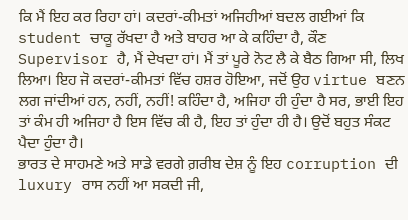ਕਿ ਮੈਂ ਇਹ ਕਰ ਰਿਹਾ ਹਾਂ। ਕਦਰਾਂ-ਕੀਮਤਾਂ ਅਜਿਹੀਆਂ ਬਦਲ ਗਈਆਂ ਕਿ student ਚਾਕੂ ਰੱਖਦਾ ਹੈ ਅਤੇ ਬਾਹਰ ਆ ਕੇ ਕਹਿੰਦਾ ਹੈ, ਕੌਣ Supervisor ਹੈ, ਮੈਂ ਦੇਖਦਾ ਹਾਂ। ਮੈਂ ਤਾਂ ਪੂਰੇ ਨੋਟ ਲੈ ਕੇ ਬੈਠ ਗਿਆ ਸੀ, ਲਿਖ ਲਿਆ। ਇਹ ਜੋ ਕਦਰਾਂ-ਕੀਮਤਾਂ ਵਿੱਚ ਹਸ਼ਰ ਹੋਇਆ, ਜਦੋਂ ਉਹ virtue ਬਣਨ ਲਗ ਜਾਂਦੀਆਂ ਹਨ, ਨਹੀਂ, ਨਹੀਂ! ਕਹਿੰਦਾ ਹੈ, ਅਜਿਹਾ ਹੀ ਹੁੰਦਾ ਹੈ ਸਰ, ਭਾਈ ਇਹ ਤਾਂ ਕੰਮ ਹੀ ਅਜਿਹਾ ਹੈ ਇਸ ਵਿੱਚ ਕੀ ਹੈ, ਇਹ ਤਾਂ ਹੁੰਦਾ ਹੀ ਹੈ। ਉਦੋਂ ਬਹੁਤ ਸੰਕਟ ਪੈਦਾ ਹੁੰਦਾ ਹੈ।
ਭਾਰਤ ਦੇ ਸਾਹਮਣੇ ਅਤੇ ਸਾਡੇ ਵਰਗੇ ਗ਼ਰੀਬ ਦੇਸ਼ ਨੂੰ ਇਹ corruption ਦੀ luxury ਰਾਸ ਨਹੀਂ ਆ ਸਕਦੀ ਜੀ,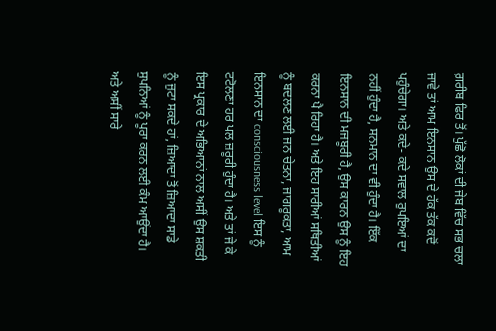ਗ਼ਰੀਬ ਫਿਰ ਤੋਂ। ਪੁੱਛੋ ਲੋਕਾਂ ਦੀ ਜੇਬ ਵਿੱਚ ਸਭ ਚਲਾ ਜਾਵੇ ਤਾਂ ਆਮ ਇਨਸਾਨ ਉਸ ਦੇ ਹੱਕ ਤੱਕ ਕਦੋਂ ਪਹੁੰਚੇਗਾ। ਅਤੇ ਕਦੇ- ਕਦੇ ਸਵਾਲ ਰੁਪਇਆਂ ਦਾ ਨਹੀਂ ਹੁੰਦਾ ਹੈ, ਸਨਮਾਨ ਦਾ ਵੀ ਹੁੰਦਾ ਹੈ। ਇੱਕ ਇਨਸਾਨ ਦੀ ਮਜਬੂਰੀ ਹੈ, ਉਸ ਕਾਰਨ ਉਸ ਨੂੰ ਇਹ ਕਰਨਾ ਪੈ ਰਿਹਾ ਹੈ। ਅਤੇ ਇਹ ਸਾਰੀਆਂ ਸਥਿਤੀਆਂ ਨੂੰ ਬਦਲਣ ਲਈ ਜਨ ਚੇਤਨਾ, ਜਾਗਰੂਕਤਾ, ਆਮ ਇਨਸਾਨ ਦਾ consciousness level ਇਸ ਨੂੰ ਟਟੋਲਣਾ ਹਰ ਪਲ ਜ਼ਰੂਰੀ ਹੁੰਦਾ ਹੈ। ਅਤੇ ਤਾਂ ਜੇ ਕੇ ਇਸ ਪ੍ਰਕਾਰ ਦੇ ਅਭਿਆਨਾਂ ਨਾਲ ਅਸੀਂ ਉਸ ਸ਼ਕਤੀ ਨੂੰ ਜੁਟਾ ਸਕਦੇ ਹਾਂ, ਜ਼ਿਆਦਾ ਤੋਂ ਜ਼ਿਆਦਾ ਸਾਡੇ ਸੁਪਨਿਆਂ ਨੂੰ ਪੂਰਾ ਕਰਨ ਲਈ ਕੰਮ ਆਉਂਦਾ ਹੈ। ਅਤੇ ਅਸੀਂ ਸਾਰੇ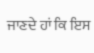ਜਾਣਦੇ ਹਾਂ ਕਿ ਇਸ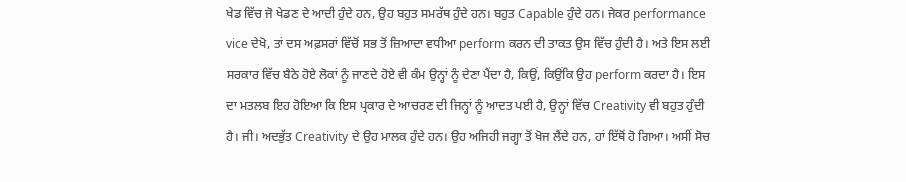ਖੇਡ ਵਿੱਚ ਜੋ ਖੇਡਣ ਦੇ ਆਦੀ ਹੁੰਦੇ ਹਨ, ਉਹ ਬਹੁਤ ਸਮਰੱਥ ਹੁੰਦੇ ਹਨ। ਬਹੁਤ Capable ਹੁੰਦੇ ਹਨ। ਜੇਕਰ performance vice ਦੇਖੋ, ਤਾਂ ਦਸ ਅਫ਼ਸਰਾਂ ਵਿੱਚੋਂ ਸਭ ਤੋਂ ਜ਼ਿਆਦਾ ਵਧੀਆ perform ਕਰਨ ਦੀ ਤਾਕਤ ਉਸ ਵਿੱਚ ਹੁੰਦੀ ਹੈ। ਅਤੇ ਇਸ ਲਈ ਸਰਕਾਰ ਵਿੱਚ ਬੈਠੇ ਹੋਏ ਲੋਕਾਂ ਨੂੰ ਜਾਣਦੇ ਹੋਏ ਵੀ ਕੰਮ ਉਨ੍ਹਾਂ ਨੂੰ ਦੇਣਾ ਪੈਂਦਾ ਹੈ, ਕਿਉਂ, ਕਿਉਂਕਿ ਉਹ perform ਕਰਦਾ ਹੈ। ਇਸ ਦਾ ਮਤਲਬ ਇਹ ਹੋਇਆ ਕਿ ਇਸ ਪ੍ਰਕਾਰ ਦੇ ਆਚਰਣ ਦੀ ਜਿਨ੍ਹਾਂ ਨੂੰ ਆਦਤ ਪਈ ਹੈ, ਉਨ੍ਹਾਂ ਵਿੱਚ Creativity ਵੀ ਬਹੁਤ ਹੁੰਦੀ ਹੈ। ਜੀ। ਅਦਭੁੱਤ Creativity ਦੇ ਉਹ ਮਾਲਕ ਹੁੰਦੇ ਹਨ। ਉਹ ਅਜਿਹੀ ਜਗ੍ਹਾ ਤੋਂ ਖੋਜ ਲੈਂਦੇ ਹਨ, ਹਾਂ ਇੱਥੋਂ ਹੋ ਗਿਆ। ਅਸੀਂ ਸੋਚ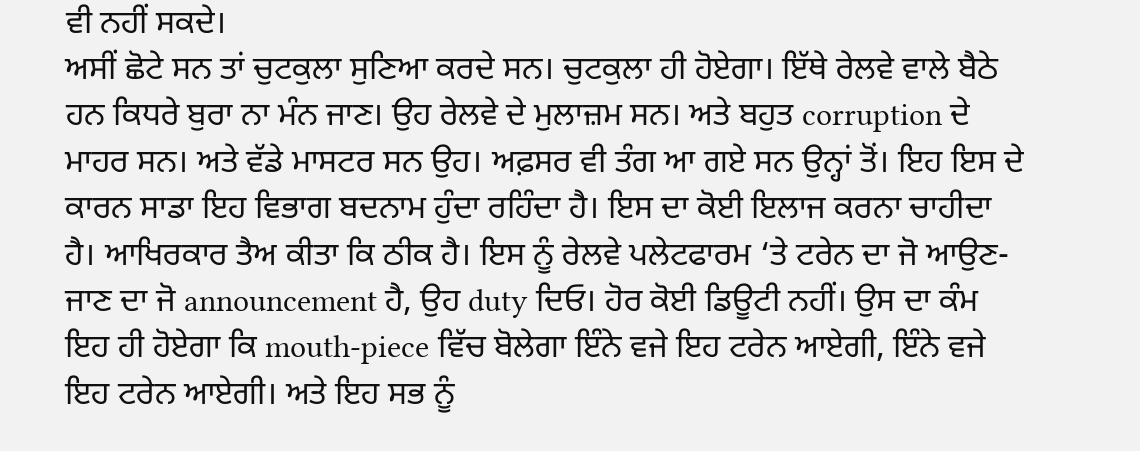ਵੀ ਨਹੀਂ ਸਕਦੇ।
ਅਸੀਂ ਛੋਟੇ ਸਨ ਤਾਂ ਚੁਟਕੁਲਾ ਸੁਣਿਆ ਕਰਦੇ ਸਨ। ਚੁਟਕੁਲਾ ਹੀ ਹੋਏਗਾ। ਇੱਥੇ ਰੇਲਵੇ ਵਾਲੇ ਬੈਠੇ ਹਨ ਕਿਧਰੇ ਬੁਰਾ ਨਾ ਮੰਨ ਜਾਣ। ਉਹ ਰੇਲਵੇ ਦੇ ਮੁਲਾਜ਼ਮ ਸਨ। ਅਤੇ ਬਹੁਤ corruption ਦੇ ਮਾਹਰ ਸਨ। ਅਤੇ ਵੱਡੇ ਮਾਸਟਰ ਸਨ ਉਹ। ਅਫ਼ਸਰ ਵੀ ਤੰਗ ਆ ਗਏ ਸਨ ਉਨ੍ਹਾਂ ਤੋਂ। ਇਹ ਇਸ ਦੇ ਕਾਰਨ ਸਾਡਾ ਇਹ ਵਿਭਾਗ ਬਦਨਾਮ ਹੁੰਦਾ ਰਹਿੰਦਾ ਹੈ। ਇਸ ਦਾ ਕੋਈ ਇਲਾਜ ਕਰਨਾ ਚਾਹੀਦਾ ਹੈ। ਆਖਿਰਕਾਰ ਤੈਅ ਕੀਤਾ ਕਿ ਠੀਕ ਹੈ। ਇਸ ਨੂੰ ਰੇਲਵੇ ਪਲੇਟਫਾਰਮ ‘ਤੇ ਟਰੇਨ ਦਾ ਜੋ ਆਉਣ-ਜਾਣ ਦਾ ਜੋ announcement ਹੈ, ਉਹ duty ਦਿਓ। ਹੋਰ ਕੋਈ ਡਿਊਟੀ ਨਹੀਂ। ਉਸ ਦਾ ਕੰਮ ਇਹ ਹੀ ਹੋਏਗਾ ਕਿ mouth-piece ਵਿੱਚ ਬੋਲੇਗਾ ਇੰਨੇ ਵਜੇ ਇਹ ਟਰੇਨ ਆਏਗੀ, ਇੰਨੇ ਵਜੇ ਇਹ ਟਰੇਨ ਆਏਗੀ। ਅਤੇ ਇਹ ਸਭ ਨੂੰ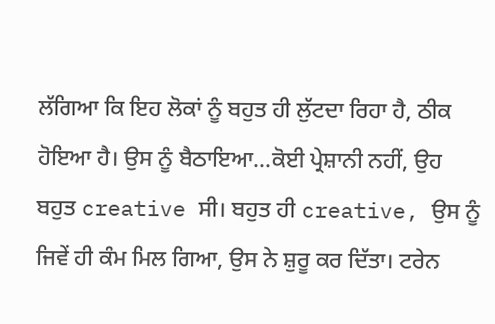ਲੱਗਿਆ ਕਿ ਇਹ ਲੋਕਾਂ ਨੂੰ ਬਹੁਤ ਹੀ ਲੁੱਟਦਾ ਰਿਹਾ ਹੈ, ਠੀਕ ਹੋਇਆ ਹੈ। ਉਸ ਨੂੰ ਬੈਠਾਇਆ…ਕੋਈ ਪ੍ਰੇਸ਼ਾਨੀ ਨਹੀਂ, ਉਹ ਬਹੁਤ creative ਸੀ। ਬਹੁਤ ਹੀ creative, ਉਸ ਨੂੰ ਜਿਵੇਂ ਹੀ ਕੰਮ ਮਿਲ ਗਿਆ, ਉਸ ਨੇ ਸ਼ੁਰੂ ਕਰ ਦਿੱਤਾ। ਟਰੇਨ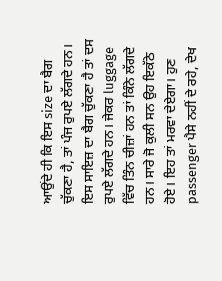ਆਉਂਦੇ ਹੀ ਕਿ ਇਸ size ਦਾ ਬੈਗ ਚੁੱਕਣਾ ਹੈ, ਤਾਂ ਪੰਜ ਰੁਪਏ ਲੱਗਦੇ ਹਨ। ਇਸ ਸਾਇਜ਼ ਦਾ ਬੈਗ ਚੁੱਕਣਾ ਹੈ ਤਾਂ ਦਸ ਰੁਪਏ ਲੱਗਦੇ ਹਨ। ਜੇਕਰ luggage ਵਿੱਚ ਤਿੰਨ ਚੀਜ਼ਾਂ ਹਨ ਤਾਂ ਕਿੰਨੇ ਲੱਗਦੇ ਹਨ। ਸਾਰੇ ਜੋ ਕੁਲੀ ਸਨ ਉਹ ਇਕੱਠੇ ਹੋਏ। ਇਹ ਤਾਂ ਮਰਵਾ ਦੇਏਗਾ। ਹੁਣ passenger ਪੈਸੇ ਨਹੀਂ ਦੇ ਰਹੇ, ਦੇਖ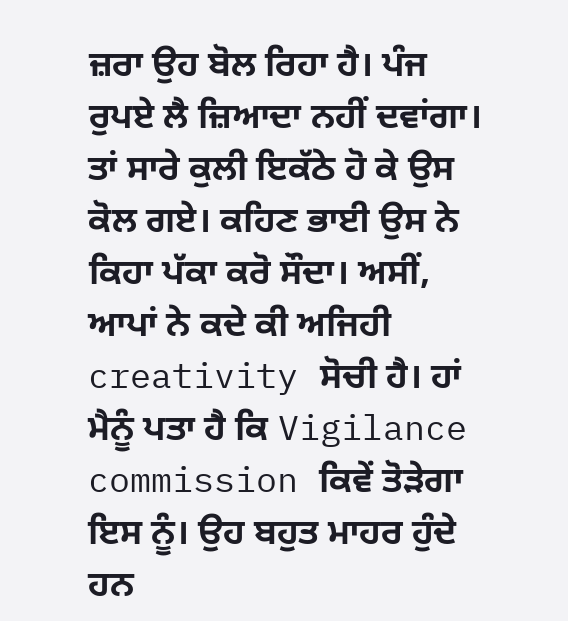ਜ਼ਰਾ ਉਹ ਬੋਲ ਰਿਹਾ ਹੈ। ਪੰਜ ਰੁਪਏ ਲੈ ਜ਼ਿਆਦਾ ਨਹੀਂ ਦਵਾਂਗਾ। ਤਾਂ ਸਾਰੇ ਕੁਲੀ ਇਕੱਠੇ ਹੋ ਕੇ ਉਸ ਕੋਲ ਗਏ। ਕਹਿਣ ਭਾਈ ਉਸ ਨੇ ਕਿਹਾ ਪੱਕਾ ਕਰੋ ਸੌਦਾ। ਅਸੀਂ, ਆਪਾਂ ਨੇ ਕਦੇ ਕੀ ਅਜਿਹੀ creativity ਸੋਚੀ ਹੈ। ਹਾਂ ਮੈਨੂੰ ਪਤਾ ਹੈ ਕਿ Vigilance commission ਕਿਵੇਂ ਤੋੜੇਗਾ ਇਸ ਨੂੰ। ਉਹ ਬਹੁਤ ਮਾਹਰ ਹੁੰਦੇ ਹਨ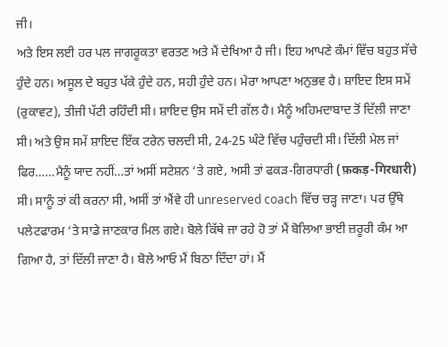ਜੀ।
ਅਤੇ ਇਸ ਲਈ ਹਰ ਪਲ ਜਾਗਰੂਕਤਾ ਵਰਤਣ ਅਤੇ ਮੈਂ ਦੇਖਿਆ ਹੈ ਜੀ। ਇਹ ਆਪਣੇ ਕੰਮਾਂ ਵਿੱਚ ਬਹੁਤ ਸੱਚੇ ਹੁੰਦੇ ਹਨ। ਅਸੂਲ ਦੇ ਬਹੁਤ ਪੱਕੇ ਹੁੰਦੇ ਹਨ, ਸਹੀ ਹੁੰਦੇ ਹਨ। ਮੇਰਾ ਆਪਣਾ ਅਨੁਭਵ ਹੈ। ਸ਼ਾਇਦ ਇਸ ਸਮੇਂ (ਰੁਕਾਵਟ), ਤੀਜੀ ਪੱਟੀ ਰਹਿੰਦੀ ਸੀ। ਸ਼ਾਇਦ ਉਸ ਸਮੇਂ ਦੀ ਗੱਲ ਹੈ। ਮੈਨੂੰ ਅਹਿਮਦਾਬਾਦ ਤੋਂ ਦਿੱਲੀ ਜਾਣਾ ਸੀ। ਅਤੇ ਉਸ ਸਮੇਂ ਸ਼ਾਇਦ ਇੱਕ ਟਰੇਨ ਚਲਦੀ ਸੀ, 24-25 ਘੰਟੇ ਵਿੱਚ ਪਹੁੰਚਦੀ ਸੀ। ਦਿੱਲੀ ਮੇਲ ਜਾਂ ਫਿਰ……ਮੈਨੂੰ ਯਾਦ ਨਹੀਂ…ਤਾਂ ਅਸੀਂ ਸਟੇਸ਼ਨ ‘ਤੇ ਗਏ, ਅਸੀ ਤਾਂ ਫਕੜ-ਗਿਰਧਾਰੀ (फ़कड़-गिरधारी) ਸੀ। ਸਾਨੂੰ ਤਾਂ ਕੀ ਕਰਨਾ ਸੀ, ਅਸੀਂ ਤਾਂ ਐਂਵੇ ਹੀ unreserved coach ਵਿੱਚ ਚੜ੍ਹ ਜਾਣਾ। ਪਰ ਉੱਥੇ ਪਲੇਟਫਾਰਮ ‘ਤੇ ਸਾਡੇ ਜਾਣਕਾਰ ਮਿਲ ਗਏ। ਬੋਲੇ ਕਿੱਥੇ ਜਾ ਰਹੇ ਹੋ ਤਾਂ ਮੈਂ ਬੋਲਿਆ ਭਾਈ ਜ਼ਰੂਰੀ ਕੰਮ ਆ ਗਿਆ ਹੈ, ਤਾਂ ਦਿੱਲੀ ਜਾਣਾ ਹੈ। ਬੋਲੇ ਆਓ ਮੈਂ ਬਿਠਾ ਦਿੰਦਾ ਹਾਂ। ਮੈਂ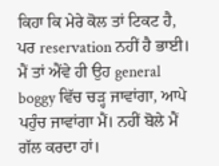ਕਿਹਾ ਕਿ ਮੇਰੇ ਕੋਲ ਤਾਂ ਟਿਕਟ ਹੈ, ਪਰ reservation ਨਹੀਂ ਹੈ ਭਾਈ। ਮੈਂ ਤਾਂ ਐਂਵੇ ਹੀ ਉਹ general boggy ਵਿੱਚ ਚੜ੍ਹ ਜਾਵਾਂਗਾ, ਆਪੇ ਪਹੁੰਚ ਜਾਵਾਂਗਾ ਮੈਂ। ਨਹੀਂ ਬੋਲੇ ਮੈਂ ਗੱਲ ਕਰਦਾ ਹਾਂ।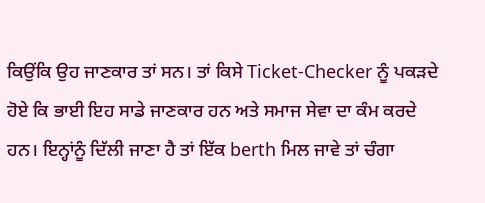ਕਿਉਂਕਿ ਉਹ ਜਾਣਕਾਰ ਤਾਂ ਸਨ। ਤਾਂ ਕਿਸੇ Ticket-Checker ਨੂੰ ਪਕੜਦੇ ਹੋਏ ਕਿ ਭਾਈ ਇਹ ਸਾਡੇ ਜਾਣਕਾਰ ਹਨ ਅਤੇ ਸਮਾਜ ਸੇਵਾ ਦਾ ਕੰਮ ਕਰਦੇ ਹਨ। ਇਨ੍ਹਾਂਨੂੰ ਦਿੱਲੀ ਜਾਣਾ ਹੈ ਤਾਂ ਇੱਕ berth ਮਿਲ ਜਾਵੇ ਤਾਂ ਚੰਗਾ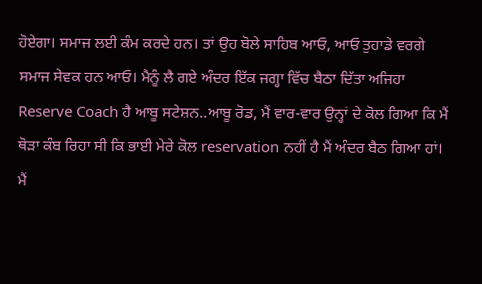ਹੋਏਗਾ। ਸਮਾਜ ਲਈ ਕੰਮ ਕਰਦੇ ਹਨ। ਤਾਂ ਉਹ ਬੋਲੇ ਸਾਹਿਬ ਆਓ, ਆਓ ਤੁਹਾਡੇ ਵਰਗੇ ਸਮਾਜ ਸੇਵਕ ਹਨ ਆਓ। ਮੈਨੂੰ ਲੈ ਗਏ ਅੰਦਰ ਇੱਕ ਜਗ੍ਹਾ ਵਿੱਚ ਬੈਠਾ ਦਿੱਤਾ ਅਜਿਹਾ Reserve Coach ਹੈ ਆਬੂ ਸਟੇਸ਼ਨ..ਆਬੂ ਰੋਡ, ਮੈਂ ਵਾਰ-ਵਾਰ ਉਨ੍ਹਾਂ ਦੇ ਕੋਲ ਗਿਆ ਕਿ ਮੈਂ ਥੋੜਾ ਕੰਬ ਰਿਹਾ ਸੀ ਕਿ ਭਾਈ ਮੇਰੇ ਕੋਲ reservation ਨਹੀਂ ਹੈ ਮੈਂ ਅੰਦਰ ਬੈਠ ਗਿਆ ਹਾਂ। ਮੈਂ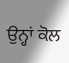ਉਨ੍ਹਾਂ ਕੋਲ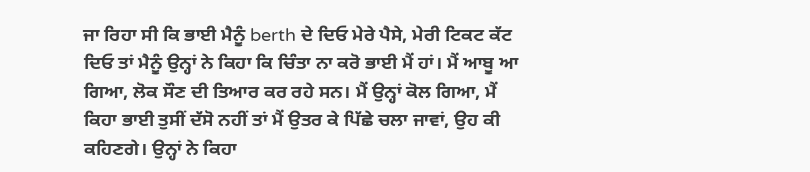ਜਾ ਰਿਹਾ ਸੀ ਕਿ ਭਾਈ ਮੈਨੂੰ berth ਦੇ ਦਿਓ ਮੇਰੇ ਪੈਸੇ, ਮੇਰੀ ਟਿਕਟ ਕੱਟ ਦਿਓ ਤਾਂ ਮੈਨੂੰ ਉਨ੍ਹਾਂ ਨੇ ਕਿਹਾ ਕਿ ਚਿੰਤਾ ਨਾ ਕਰੋ ਭਾਈ ਮੈਂ ਹਾਂ। ਮੈਂ ਆਬੂ ਆ ਗਿਆ, ਲੋਕ ਸੌਣ ਦੀ ਤਿਆਰ ਕਰ ਰਹੇ ਸਨ। ਮੈਂ ਉਨ੍ਹਾਂ ਕੋਲ ਗਿਆ, ਮੈਂ ਕਿਹਾ ਭਾਈ ਤੁਸੀਂ ਦੱਸੋ ਨਹੀਂ ਤਾਂ ਮੈਂ ਉਤਰ ਕੇ ਪਿੱਛੇ ਚਲਾ ਜਾਵਾਂ, ਉਹ ਕੀ ਕਹਿਣਗੇ। ਉਨ੍ਹਾਂ ਨੇ ਕਿਹਾ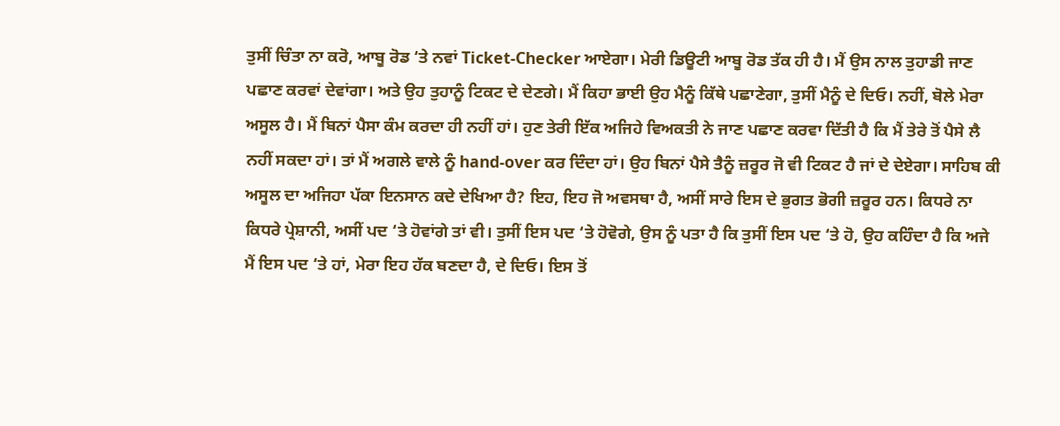ਤੁਸੀਂ ਚਿੰਤਾ ਨਾ ਕਰੋ, ਆਬੂ ਰੋਡ ‘ਤੇ ਨਵਾਂ Ticket-Checker ਆਏਗਾ। ਮੇਰੀ ਡਿਊਟੀ ਆਬੂ ਰੋਡ ਤੱਕ ਹੀ ਹੈ। ਮੈਂ ਉਸ ਨਾਲ ਤੁਹਾਡੀ ਜਾਣ ਪਛਾਣ ਕਰਵਾਂ ਦੇਵਾਂਗਾ। ਅਤੇ ਉਹ ਤੁਹਾਨੂੰ ਟਿਕਟ ਦੇ ਦੇਣਗੇ। ਮੈਂ ਕਿਹਾ ਭਾਈ ਉਹ ਮੈਨੂੰ ਕਿੱਥੇ ਪਛਾਣੇਗਾ, ਤੁਸੀਂ ਮੈਨੂੰ ਦੇ ਦਿਓ। ਨਹੀਂ, ਬੋਲੇ ਮੇਰਾ ਅਸੂਲ ਹੈ। ਮੈਂ ਬਿਨਾਂ ਪੈਸਾ ਕੰਮ ਕਰਦਾ ਹੀ ਨਹੀਂ ਹਾਂ। ਹੁਣ ਤੇਰੀ ਇੱਕ ਅਜਿਹੇ ਵਿਅਕਤੀ ਨੇ ਜਾਣ ਪਛਾਣ ਕਰਵਾ ਦਿੱਤੀ ਹੈ ਕਿ ਮੈਂ ਤੇਰੇ ਤੋਂ ਪੈਸੇ ਲੈ ਨਹੀਂ ਸਕਦਾ ਹਾਂ। ਤਾਂ ਮੈਂ ਅਗਲੇ ਵਾਲੇ ਨੂੰ hand-over ਕਰ ਦਿੰਦਾ ਹਾਂ। ਉਹ ਬਿਨਾਂ ਪੈਸੇ ਤੈਨੂੰ ਜ਼ਰੂਰ ਜੋ ਵੀ ਟਿਕਟ ਹੈ ਜਾਂ ਦੇ ਦੇਏਗਾ। ਸਾਹਿਬ ਕੀ ਅਸੂਲ ਦਾ ਅਜਿਹਾ ਪੱਕਾ ਇਨਸਾਨ ਕਦੇ ਦੇਖਿਆ ਹੈ? ਇਹ, ਇਹ ਜੋ ਅਵਸਥਾ ਹੈ, ਅਸੀਂ ਸਾਰੇ ਇਸ ਦੇ ਭੁਗਤ ਭੋਗੀ ਜ਼ਰੂਰ ਹਨ। ਕਿਧਰੇ ਨਾ ਕਿਧਰੇ ਪ੍ਰੇਸ਼ਾਨੀ, ਅਸੀਂ ਪਦ ‘ਤੇ ਹੋਵਾਂਗੇ ਤਾਂ ਵੀ। ਤੁਸੀਂ ਇਸ ਪਦ ‘ਤੇ ਹੋਵੋਗੇ, ਉਸ ਨੂੰ ਪਤਾ ਹੈ ਕਿ ਤੁਸੀਂ ਇਸ ਪਦ ‘ਤੇ ਹੋ, ਉਹ ਕਹਿੰਦਾ ਹੈ ਕਿ ਅਜੇ ਮੈਂ ਇਸ ਪਦ ‘ਤੇ ਹਾਂ, ਮੇਰਾ ਇਹ ਹੱਕ ਬਣਦਾ ਹੈ, ਦੇ ਦਿਓ। ਇਸ ਤੋਂ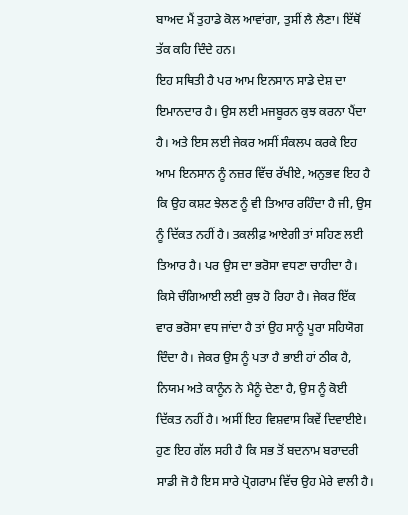ਬਾਅਦ ਮੈਂ ਤੁਹਾਡੇ ਕੋਲ ਆਵਾਂਗਾ, ਤੁਸੀਂ ਲੈ ਲੈਣਾ। ਇੱਥੋਂ ਤੱਕ ਕਹਿ ਦਿੰਦੇ ਹਨ।
ਇਹ ਸਥਿਤੀ ਹੈ ਪਰ ਆਮ ਇਨਸਾਨ ਸਾਡੇ ਦੇਸ਼ ਦਾ ਇਮਾਨਦਾਰ ਹੈ। ਉਸ ਲਈ ਮਜਬੂਰਨ ਕੁਝ ਕਰਨਾ ਪੈਂਦਾ ਹੈ। ਅਤੇ ਇਸ ਲਈ ਜੇਕਰ ਅਸੀਂ ਸੰਕਲਪ ਕਰਕੇ ਇਹ ਆਮ ਇਨਸਾਨ ਨੂੰ ਨਜ਼ਰ ਵਿੱਚ ਰੱਖੀਏ, ਅਨੁਭਵ ਇਹ ਹੈ ਕਿ ਉਹ ਕਸ਼ਟ ਝੇਲਣ ਨੂੰ ਵੀ ਤਿਆਰ ਰਹਿੰਦਾ ਹੈ ਜੀ, ਉਸ ਨੂੰ ਦਿੱਕਤ ਨਹੀਂ ਹੈ। ਤਕਲੀਫ਼ ਆਏਗੀ ਤਾਂ ਸਹਿਣ ਲਈ ਤਿਆਰ ਹੈ। ਪਰ ਉਸ ਦਾ ਭਰੋਸਾ ਵਧਣਾ ਚਾਹੀਦਾ ਹੈ। ਕਿਸੇ ਚੰਗਿਆਈ ਲਈ ਕੁਝ ਹੋ ਰਿਹਾ ਹੈ। ਜੇਕਰ ਇੱਕ ਵਾਰ ਭਰੋਸਾ ਵਧ ਜਾਂਦਾ ਹੈ ਤਾਂ ਉਹ ਸਾਨੂੰ ਪੂਰਾ ਸਹਿਯੋਗ ਦਿੰਦਾ ਹੈ। ਜੇਕਰ ਉਸ ਨੂੰ ਪਤਾ ਹੈ ਭਾਈ ਹਾਂ ਠੀਕ ਹੈ, ਨਿਯਮ ਅਤੇ ਕਾਨੂੰਨ ਨੇ ਮੈਨੂੰ ਦੇਣਾ ਹੈ, ਉਸ ਨੂੰ ਕੋਈ ਦਿੱਕਤ ਨਹੀਂ ਹੈ। ਅਸੀਂ ਇਹ ਵਿਸ਼ਵਾਸ ਕਿਵੇਂ ਦਿਵਾਈਏ। ਹੁਣ ਇਹ ਗੱਲ ਸਹੀ ਹੈ ਕਿ ਸਭ ਤੋਂ ਬਦਨਾਮ ਬਰਾਦਰੀ ਸਾਡੀ ਜੋ ਹੈ ਇਸ ਸਾਰੇ ਪ੍ਰੋਗਰਾਮ ਵਿੱਚ ਉਹ ਮੇਰੇ ਵਾਲੀ ਹੈ।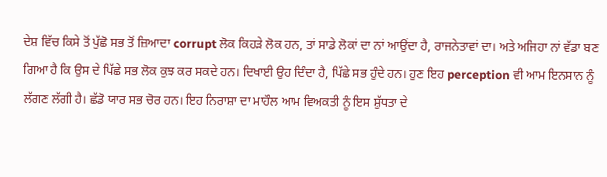ਦੇਸ਼ ਵਿੱਚ ਕਿਸੇ ਤੋਂ ਪੁੱਛੋ ਸਭ ਤੋਂ ਜ਼ਿਆਦਾ corrupt ਲੋਕ ਕਿਹੜੇ ਲੋਕ ਹਨ, ਤਾਂ ਸਾਡੇ ਲੋਕਾਂ ਦਾ ਨਾਂ ਆਉਂਦਾ ਹੈ, ਰਾਜਨੇਤਾਵਾਂ ਦਾ। ਅਤੇ ਅਜਿਹਾ ਨਾਂ ਵੱਡਾ ਬਣ ਗਿਆ ਹੈ ਕਿ ਉਸ ਦੇ ਪਿੱਛੇ ਸਭ ਲੋਕ ਕੁਝ ਕਰ ਸਕਦੇ ਹਨ। ਦਿਖਾਈ ਉਹ ਦਿੰਦਾ ਹੈ, ਪਿੱਛੇ ਸਭ ਹੁੰਦੇ ਹਨ। ਹੁਣ ਇਹ perception ਵੀ ਆਮ ਇਨਸਾਨ ਨੂੰ ਲੱਗਣ ਲੱਗੀ ਹੈ। ਛੱਡੋ ਯਾਰ ਸਭ ਚੋਰ ਹਨ। ਇਹ ਨਿਰਾਸ਼ਾ ਦਾ ਮਾਹੌਲ ਆਮ ਵਿਅਕਤੀ ਨੂੰ ਇਸ ਸ਼ੁੱਧਤਾ ਦੇ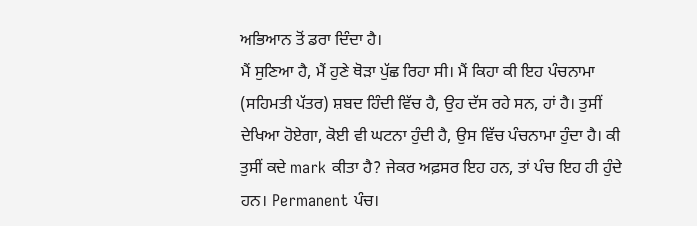ਅਭਿਆਨ ਤੋਂ ਡਰਾ ਦਿੰਦਾ ਹੈ।
ਮੈਂ ਸੁਣਿਆ ਹੈ, ਮੈਂ ਹੁਣੇ ਥੋੜਾ ਪੁੱਛ ਰਿਹਾ ਸੀ। ਮੈਂ ਕਿਹਾ ਕੀ ਇਹ ਪੰਚਨਾਮਾ (ਸਹਿਮਤੀ ਪੱਤਰ) ਸ਼ਬਦ ਹਿੰਦੀ ਵਿੱਚ ਹੈ, ਉਹ ਦੱਸ ਰਹੇ ਸਨ, ਹਾਂ ਹੈ। ਤੁਸੀਂ ਦੇਖਿਆ ਹੋਏਗਾ, ਕੋਈ ਵੀ ਘਟਨਾ ਹੁੰਦੀ ਹੈ, ਉਸ ਵਿੱਚ ਪੰਚਨਾਮਾ ਹੁੰਦਾ ਹੈ। ਕੀ ਤੁਸੀਂ ਕਦੇ mark ਕੀਤਾ ਹੈ? ਜੇਕਰ ਅਫ਼ਸਰ ਇਹ ਹਨ, ਤਾਂ ਪੰਚ ਇਹ ਹੀ ਹੁੰਦੇ ਹਨ। Permanent ਪੰਚ।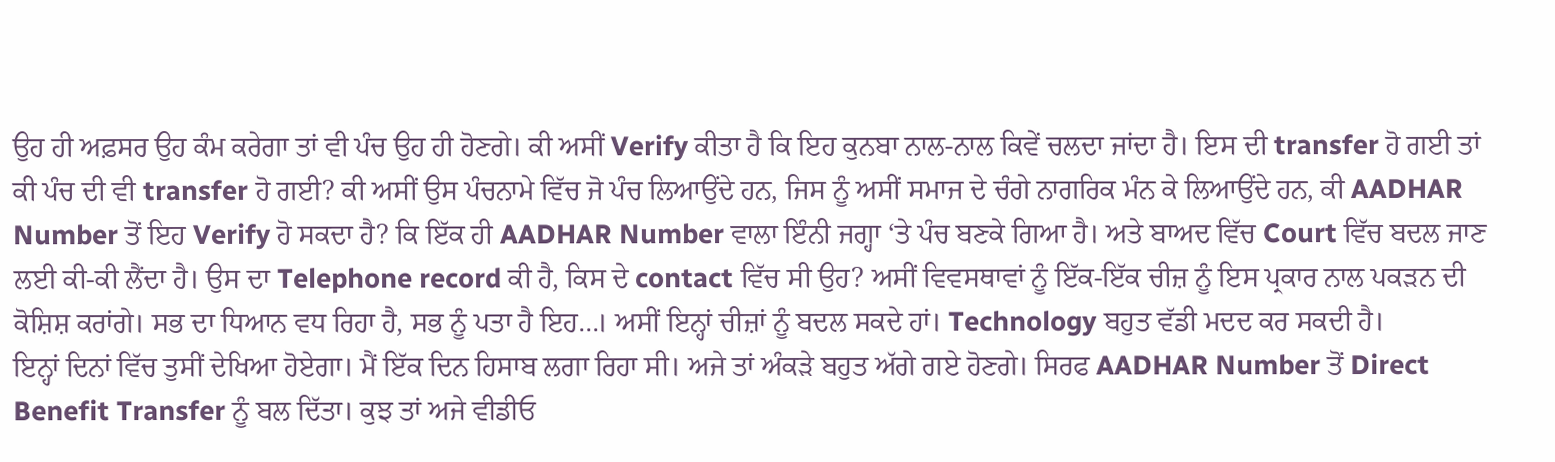ਉਹ ਹੀ ਅਫ਼ਸਰ ਉਹ ਕੰਮ ਕਰੇਗਾ ਤਾਂ ਵੀ ਪੰਚ ਉਹ ਹੀ ਹੋਣਗੇ। ਕੀ ਅਸੀਂ Verify ਕੀਤਾ ਹੈ ਕਿ ਇਹ ਕੁਨਬਾ ਨਾਲ-ਨਾਲ ਕਿਵੇਂ ਚਲਦਾ ਜਾਂਦਾ ਹੈ। ਇਸ ਦੀ transfer ਹੋ ਗਈ ਤਾਂ ਕੀ ਪੰਚ ਦੀ ਵੀ transfer ਹੋ ਗਈ? ਕੀ ਅਸੀਂ ਉਸ ਪੰਚਨਾਮੇ ਵਿੱਚ ਜੋ ਪੰਚ ਲਿਆਉਂਦੇ ਹਨ, ਜਿਸ ਨੂੰ ਅਸੀਂ ਸਮਾਜ ਦੇ ਚੰਗੇ ਨਾਗਰਿਕ ਮੰਨ ਕੇ ਲਿਆਉਂਦੇ ਹਨ, ਕੀ AADHAR Number ਤੋਂ ਇਹ Verify ਹੋ ਸਕਦਾ ਹੈ? ਕਿ ਇੱਕ ਹੀ AADHAR Number ਵਾਲਾ ਇੰਨੀ ਜਗ੍ਹਾ ‘ਤੇ ਪੰਚ ਬਣਕੇ ਗਿਆ ਹੈ। ਅਤੇ ਬਾਅਦ ਵਿੱਚ Court ਵਿੱਚ ਬਦਲ ਜਾਣ ਲਈ ਕੀ-ਕੀ ਲੈਂਦਾ ਹੈ। ਉਸ ਦਾ Telephone record ਕੀ ਹੈ, ਕਿਸ ਦੇ contact ਵਿੱਚ ਸੀ ਉਹ? ਅਸੀਂ ਵਿਵਸਥਾਵਾਂ ਨੂੰ ਇੱਕ-ਇੱਕ ਚੀਜ਼ ਨੂੰ ਇਸ ਪ੍ਰਕਾਰ ਨਾਲ ਪਕੜਨ ਦੀ ਕੋਸ਼ਿਸ਼ ਕਰਾਂਗੇ। ਸਭ ਦਾ ਧਿਆਨ ਵਧ ਰਿਹਾ ਹੈ, ਸਭ ਨੂੰ ਪਤਾ ਹੈ ਇਹ…। ਅਸੀਂ ਇਨ੍ਹਾਂ ਚੀਜ਼ਾਂ ਨੂੰ ਬਦਲ ਸਕਦੇ ਹਾਂ। Technology ਬਹੁਤ ਵੱਡੀ ਮਦਦ ਕਰ ਸਕਦੀ ਹੈ।
ਇਨ੍ਹਾਂ ਦਿਨਾਂ ਵਿੱਚ ਤੁਸੀਂ ਦੇਖਿਆ ਹੋਏਗਾ। ਮੈਂ ਇੱਕ ਦਿਨ ਹਿਸਾਬ ਲਗਾ ਰਿਹਾ ਸੀ। ਅਜੇ ਤਾਂ ਅੰਕੜੇ ਬਹੁਤ ਅੱਗੇ ਗਏ ਹੋਣਗੇ। ਸਿਰਫ AADHAR Number ਤੋਂ Direct Benefit Transfer ਨੂੰ ਬਲ ਦਿੱਤਾ। ਕੁਝ ਤਾਂ ਅਜੇ ਵੀਡੀਓ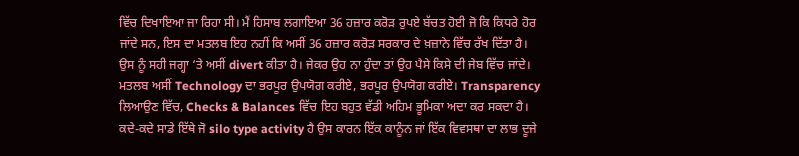ਵਿੱਚ ਦਿਖਾਇਆ ਜਾ ਰਿਹਾ ਸੀ। ਮੈਂ ਹਿਸਾਬ ਲਗਾਇਆ 36 ਹਜ਼ਾਰ ਕਰੋੜ ਰੁਪਏ ਬੱਚਤ ਹੋਈ ਜੋ ਕਿ ਕਿਧਰੇ ਹੋਰ ਜਾਂਦੇ ਸਨ, ਇਸ ਦਾ ਮਤਲਬ ਇਹ ਨਹੀਂ ਕਿ ਅਸੀਂ 36 ਹਜ਼ਾਰ ਕਰੋੜ ਸਰਕਾਰ ਦੇ ਖ਼ਜ਼ਾਨੇ ਵਿੱਚ ਰੱਖ ਦਿੱਤਾ ਹੈ। ਉਸ ਨੂੰ ਸਹੀ ਜਗ੍ਹਾ ‘ਤੇ ਅਸੀਂ divert ਕੀਤਾ ਹੈ। ਜੇਕਰ ਉਹ ਨਾ ਹੁੰਦਾ ਤਾਂ ਉਹ ਪੈਸੇ ਕਿਸੇ ਦੀ ਜੇਬ ਵਿੱਚ ਜਾਂਦੇ। ਮਤਲਬ ਅਸੀਂ Technology ਦਾ ਭਰਪੂਰ ਉਪਯੋਗ ਕਰੀਏ, ਭਰਪੂਰ ਉਪਯੋਗ ਕਰੀਏ। Transparency ਲਿਆਉਣ ਵਿੱਚ, Checks & Balances ਵਿੱਚ ਇਹ ਬਹੁਤ ਵੱਡੀ ਅਹਿਮ ਭੂਮਿਕਾ ਅਦਾ ਕਰ ਸਕਦਾ ਹੈ। ਕਦੇ-ਕਦੇ ਸਾਡੇ ਇੱਥੇ ਜੋ silo type activity ਹੈ ਉਸ ਕਾਰਨ ਇੱਕ ਕਾਨੂੰਨ ਜਾਂ ਇੱਕ ਵਿਵਸਥਾ ਦਾ ਲਾਭ ਦੂਜੇ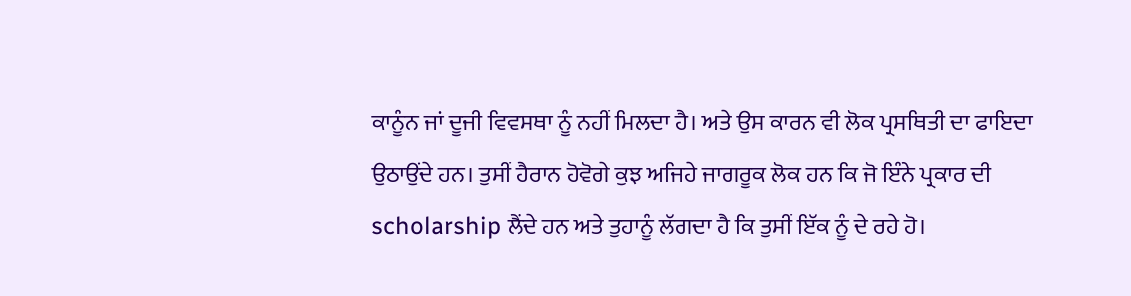ਕਾਨੂੰਨ ਜਾਂ ਦੂਜੀ ਵਿਵਸਥਾ ਨੂੰ ਨਹੀਂ ਮਿਲਦਾ ਹੈ। ਅਤੇ ਉਸ ਕਾਰਨ ਵੀ ਲੋਕ ਪ੍ਰਸਥਿਤੀ ਦਾ ਫਾਇਦਾ ਉਠਾਉਂਦੇ ਹਨ। ਤੁਸੀਂ ਹੈਰਾਨ ਹੋਵੋਗੇ ਕੁਝ ਅਜਿਹੇ ਜਾਗਰੂਕ ਲੋਕ ਹਨ ਕਿ ਜੋ ਇੰਨੇ ਪ੍ਰਕਾਰ ਦੀ scholarship ਲੈਂਦੇ ਹਨ ਅਤੇ ਤੁਹਾਨੂੰ ਲੱਗਦਾ ਹੈ ਕਿ ਤੁਸੀਂ ਇੱਕ ਨੂੰ ਦੇ ਰਹੇ ਹੋ।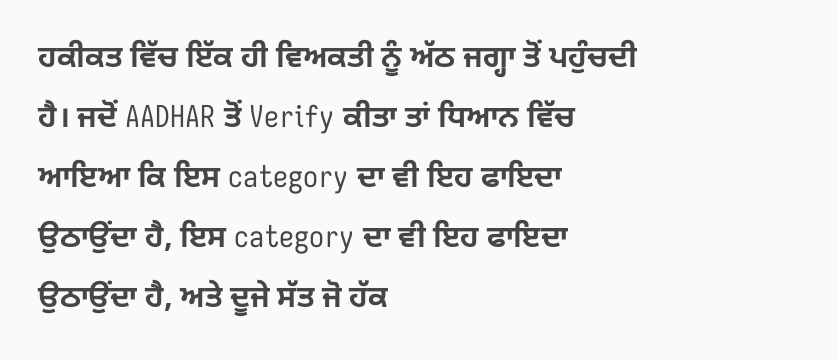ਹਕੀਕਤ ਵਿੱਚ ਇੱਕ ਹੀ ਵਿਅਕਤੀ ਨੂੰ ਅੱਠ ਜਗ੍ਹਾ ਤੋਂ ਪਹੁੰਚਦੀ ਹੈ। ਜਦੋਂ AADHAR ਤੋਂ Verify ਕੀਤਾ ਤਾਂ ਧਿਆਨ ਵਿੱਚ ਆਇਆ ਕਿ ਇਸ category ਦਾ ਵੀ ਇਹ ਫਾਇਦਾ ਉਠਾਉਂਦਾ ਹੈ, ਇਸ category ਦਾ ਵੀ ਇਹ ਫਾਇਦਾ ਉਠਾਉਂਦਾ ਹੈ, ਅਤੇ ਦੂਜੇ ਸੱਤ ਜੋ ਹੱਕ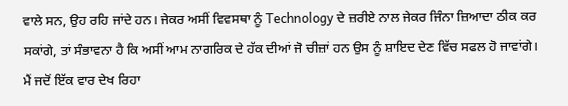ਵਾਲੇ ਸਨ, ਉਹ ਰਹਿ ਜਾਂਦੇ ਹਨ। ਜੇਕਰ ਅਸੀਂ ਵਿਵਸਥਾ ਨੂੰ Technology ਦੇ ਜ਼ਰੀਏ ਨਾਲ ਜੇਕਰ ਜਿੰਨਾ ਜ਼ਿਆਦਾ ਠੀਕ ਕਰ ਸਕਾਂਗੇ, ਤਾਂ ਸੰਭਾਵਨਾ ਹੈ ਕਿ ਅਸੀਂ ਆਮ ਨਾਗਰਿਕ ਦੇ ਹੱਕ ਦੀਆਂ ਜੋ ਚੀਜ਼ਾਂ ਹਨ ਉਸ ਨੂੰ ਸ਼ਾਇਦ ਦੇਣ ਵਿੱਚ ਸਫਲ ਹੋ ਜਾਵਾਂਗੇ।
ਮੈਂ ਜਦੋਂ ਇੱਕ ਵਾਰ ਦੇਖ ਰਿਹਾ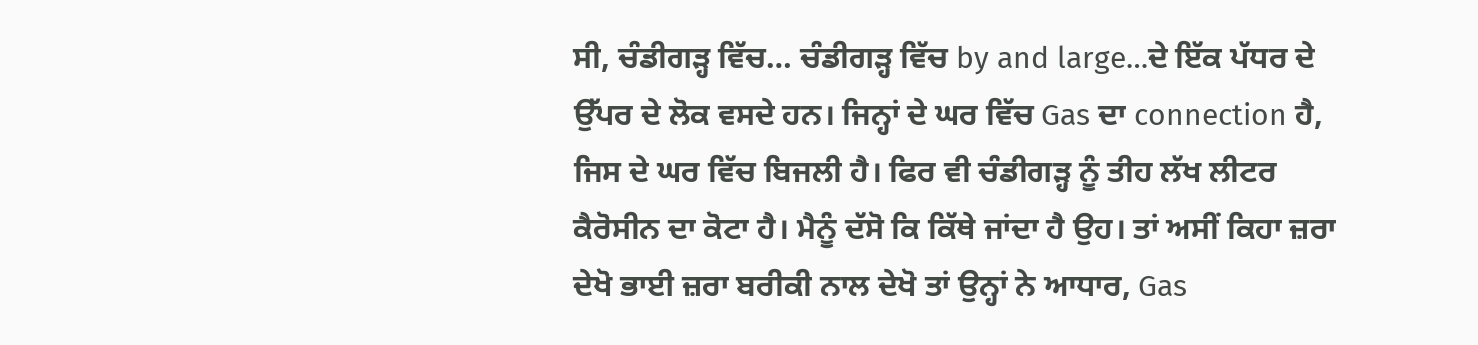ਸੀ, ਚੰਡੀਗੜ੍ਹ ਵਿੱਚ… ਚੰਡੀਗੜ੍ਹ ਵਿੱਚ by and large…ਦੇ ਇੱਕ ਪੱਧਰ ਦੇ ਉੱਪਰ ਦੇ ਲੋਕ ਵਸਦੇ ਹਨ। ਜਿਨ੍ਹਾਂ ਦੇ ਘਰ ਵਿੱਚ Gas ਦਾ connection ਹੈ, ਜਿਸ ਦੇ ਘਰ ਵਿੱਚ ਬਿਜਲੀ ਹੈ। ਫਿਰ ਵੀ ਚੰਡੀਗੜ੍ਹ ਨੂੰ ਤੀਹ ਲੱਖ ਲੀਟਰ ਕੈਰੋਸੀਨ ਦਾ ਕੋਟਾ ਹੈ। ਮੈਨੂੰ ਦੱਸੋ ਕਿ ਕਿੱਥੇ ਜਾਂਦਾ ਹੈ ਉਹ। ਤਾਂ ਅਸੀਂ ਕਿਹਾ ਜ਼ਰਾ ਦੇਖੋ ਭਾਈ ਜ਼ਰਾ ਬਰੀਕੀ ਨਾਲ ਦੇਖੋ ਤਾਂ ਉਨ੍ਹਾਂ ਨੇ ਆਧਾਰ, Gas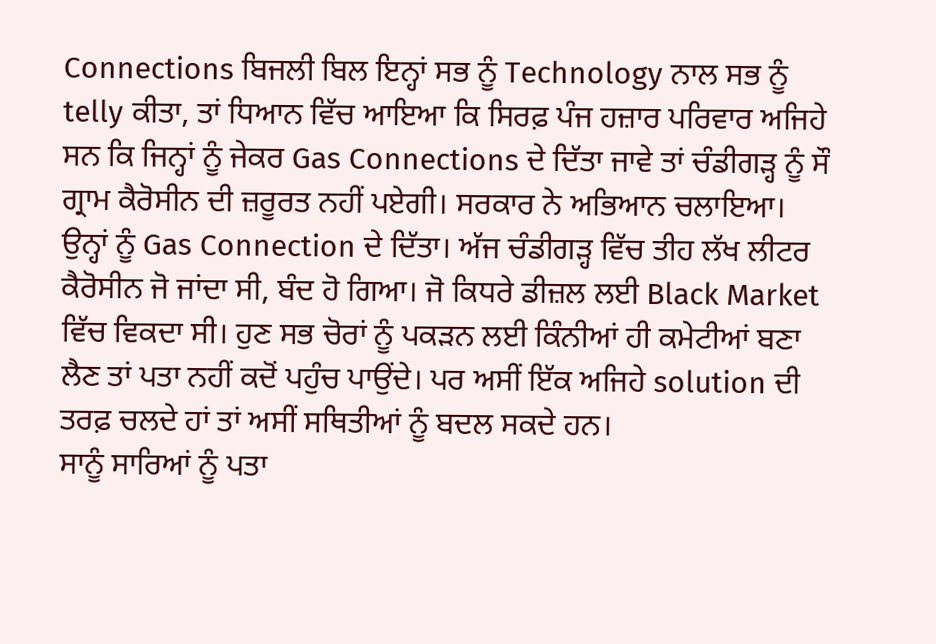Connections ਬਿਜਲੀ ਬਿਲ ਇਨ੍ਹਾਂ ਸਭ ਨੂੰ Technology ਨਾਲ ਸਭ ਨੂੰ telly ਕੀਤਾ, ਤਾਂ ਧਿਆਨ ਵਿੱਚ ਆਇਆ ਕਿ ਸਿਰਫ਼ ਪੰਜ ਹਜ਼ਾਰ ਪਰਿਵਾਰ ਅਜਿਹੇ ਸਨ ਕਿ ਜਿਨ੍ਹਾਂ ਨੂੰ ਜੇਕਰ Gas Connections ਦੇ ਦਿੱਤਾ ਜਾਵੇ ਤਾਂ ਚੰਡੀਗੜ੍ਹ ਨੂੰ ਸੌ ਗ੍ਰਾਮ ਕੈਰੋਸੀਨ ਦੀ ਜ਼ਰੂਰਤ ਨਹੀਂ ਪਏਗੀ। ਸਰਕਾਰ ਨੇ ਅਭਿਆਨ ਚਲਾਇਆ। ਉਨ੍ਹਾਂ ਨੂੰ Gas Connection ਦੇ ਦਿੱਤਾ। ਅੱਜ ਚੰਡੀਗੜ੍ਹ ਵਿੱਚ ਤੀਹ ਲੱਖ ਲੀਟਰ ਕੈਰੋਸੀਨ ਜੋ ਜਾਂਦਾ ਸੀ, ਬੰਦ ਹੋ ਗਿਆ। ਜੋ ਕਿਧਰੇ ਡੀਜ਼ਲ ਲਈ Black Market ਵਿੱਚ ਵਿਕਦਾ ਸੀ। ਹੁਣ ਸਭ ਚੋਰਾਂ ਨੂੰ ਪਕੜਨ ਲਈ ਕਿੰਨੀਆਂ ਹੀ ਕਮੇਟੀਆਂ ਬਣਾ ਲੈਣ ਤਾਂ ਪਤਾ ਨਹੀਂ ਕਦੋਂ ਪਹੁੰਚ ਪਾਉਂਦੇ। ਪਰ ਅਸੀਂ ਇੱਕ ਅਜਿਹੇ solution ਦੀ ਤਰਫ਼ ਚਲਦੇ ਹਾਂ ਤਾਂ ਅਸੀਂ ਸਥਿਤੀਆਂ ਨੂੰ ਬਦਲ ਸਕਦੇ ਹਨ।
ਸਾਨੂੰ ਸਾਰਿਆਂ ਨੂੰ ਪਤਾ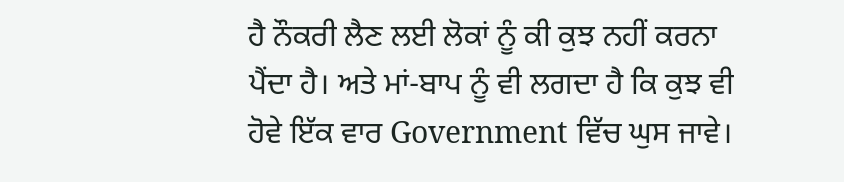ਹੈ ਨੌਕਰੀ ਲੈਣ ਲਈ ਲੋਕਾਂ ਨੂੰ ਕੀ ਕੁਝ ਨਹੀਂ ਕਰਨਾ ਪੈਂਦਾ ਹੈ। ਅਤੇ ਮਾਂ-ਬਾਪ ਨੂੰ ਵੀ ਲਗਦਾ ਹੈ ਕਿ ਕੁਝ ਵੀ ਹੋਵੇ ਇੱਕ ਵਾਰ Government ਵਿੱਚ ਘੁਸ ਜਾਵੇ।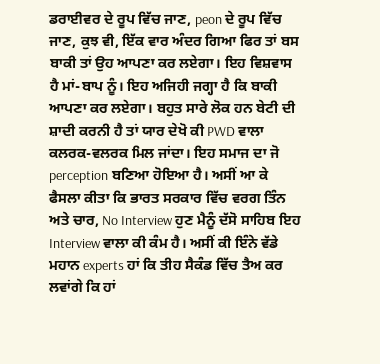ਡਰਾਈਵਰ ਦੇ ਰੂਪ ਵਿੱਚ ਜਾਣ, peon ਦੇ ਰੂਪ ਵਿੱਚ ਜਾਣ, ਕੁਝ ਵੀ, ਇੱਕ ਵਾਰ ਅੰਦਰ ਗਿਆ ਫਿਰ ਤਾਂ ਬਸ ਬਾਕੀ ਤਾਂ ਉਹ ਆਪਣਾ ਕਰ ਲਏਗਾ। ਇਹ ਵਿਸ਼ਵਾਸ ਹੈ ਮਾਂ-ਬਾਪ ਨੂੰ। ਇਹ ਅਜਿਹੀ ਜਗ੍ਹਾ ਹੈ ਕਿ ਬਾਕੀ ਆਪਣਾ ਕਰ ਲਏਗਾ। ਬਹੁਤ ਸਾਰੇ ਲੋਕ ਹਨ ਬੇਟੀ ਦੀ ਸ਼ਾਦੀ ਕਰਨੀ ਹੈ ਤਾਂ ਯਾਰ ਦੇਖੋ ਕੀ PWD ਵਾਲਾ ਕਲਰਕ-ਵਲਰਕ ਮਿਲ ਜਾਂਦਾ। ਇਹ ਸਮਾਜ ਦਾ ਜੋ perception ਬਣਿਆ ਹੋਇਆ ਹੈ। ਅਸੀਂ ਆ ਕੇ ਫੈਸਲਾ ਕੀਤਾ ਕਿ ਭਾਰਤ ਸਰਕਾਰ ਵਿੱਚ ਵਰਗ ਤਿੰਨ ਅਤੇ ਚਾਰ, No Interview ਹੁਣ ਮੈਨੂੰ ਦੱਸੋ ਸਾਹਿਬ ਇਹ Interview ਵਾਲਾ ਕੀ ਕੰਮ ਹੈ। ਅਸੀਂ ਕੀ ਇੰਨੇ ਵੱਡੇ ਮਹਾਨ experts ਹਾਂ ਕਿ ਤੀਹ ਸੈਕੰਡ ਵਿੱਚ ਤੈਅ ਕਰ ਲਵਾਂਗੇ ਕਿ ਹਾਂ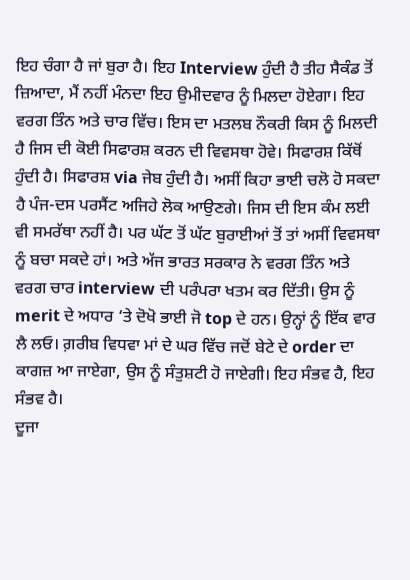ਇਹ ਚੰਗਾ ਹੈ ਜਾਂ ਬੁਰਾ ਹੈ। ਇਹ Interview ਹੁੰਦੀ ਹੈ ਤੀਹ ਸੈਕੰਡ ਤੋਂ ਜ਼ਿਆਦਾ, ਮੈਂ ਨਹੀਂ ਮੰਨਦਾ ਇਹ ਉਮੀਦਵਾਰ ਨੂੰ ਮਿਲਦਾ ਹੋਏਗਾ। ਇਹ ਵਰਗ ਤਿੰਨ ਅਤੇ ਚਾਰ ਵਿੱਚ। ਇਸ ਦਾ ਮਤਲਬ ਨੌਕਰੀ ਕਿਸ ਨੂੰ ਮਿਲਦੀ ਹੈ ਜਿਸ ਦੀ ਕੋਈ ਸਿਫਾਰਸ਼ ਕਰਨ ਦੀ ਵਿਵਸਥਾ ਹੋਵੇ। ਸਿਫਾਰਸ਼ ਕਿੱਥੋਂ ਹੁੰਦੀ ਹੈ। ਸਿਫਾਰਸ਼ via ਜੇਬ ਹੁੰਦੀ ਹੈ। ਅਸੀਂ ਕਿਹਾ ਭਾਈ ਚਲੋ ਹੋ ਸਕਦਾ ਹੈ ਪੰਜ-ਦਸ ਪਰਸੈਂਟ ਅਜਿਹੇ ਲੋਕ ਆਉਣਗੇ। ਜਿਸ ਦੀ ਇਸ ਕੰਮ ਲਈ ਵੀ ਸਮਰੱਥਾ ਨਹੀਂ ਹੈ। ਪਰ ਘੱਟ ਤੋਂ ਘੱਟ ਬੁਰਾਈਆਂ ਤੋਂ ਤਾਂ ਅਸੀਂ ਵਿਵਸਥਾ ਨੂੰ ਬਚਾ ਸਕਦੇ ਹਾਂ। ਅਤੇ ਅੱਜ ਭਾਰਤ ਸਰਕਾਰ ਨੇ ਵਰਗ ਤਿੰਨ ਅਤੇ ਵਰਗ ਚਾਰ interview ਦੀ ਪਰੰਪਰਾ ਖਤਮ ਕਰ ਦਿੱਤੀ। ਉਸ ਨੂੰ merit ਦੇ ਅਧਾਰ ‘ਤੇ ਦੋਖੋ ਭਾਈ ਜੋ top ਦੇ ਹਨ। ਉਨ੍ਹਾਂ ਨੂੰ ਇੱਕ ਵਾਰ ਲੈ ਲਓ। ਗ਼ਰੀਬ ਵਿਧਵਾ ਮਾਂ ਦੇ ਘਰ ਵਿੱਚ ਜਦੋਂ ਬੇਟੇ ਦੇ order ਦਾ ਕਾਗਜ਼ ਆ ਜਾਏਗਾ, ਉਸ ਨੂੰ ਸੰਤੁਸ਼ਟੀ ਹੋ ਜਾਏਗੀ। ਇਹ ਸੰਭਵ ਹੈ, ਇਹ ਸੰਭਵ ਹੈ।
ਦੂਜਾ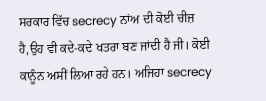ਸਰਕਾਰ ਵਿੱਚ secrecy ਨਾਂਅ ਦੀ ਕੋਈ ਚੀਜ਼ ਹੈ,ਉਹ ਵੀ ਕਦੇ-ਕਦੇ ਖਤਰਾ ਬਣ ਜਾਂਦੀ ਹੈ ਜੀ। ਕੋਈ ਕਾਨੂੰਨ ਅਸੀਂ ਲਿਆ ਰਹੇ ਹਨ। ਅਜਿਹਾ secrecy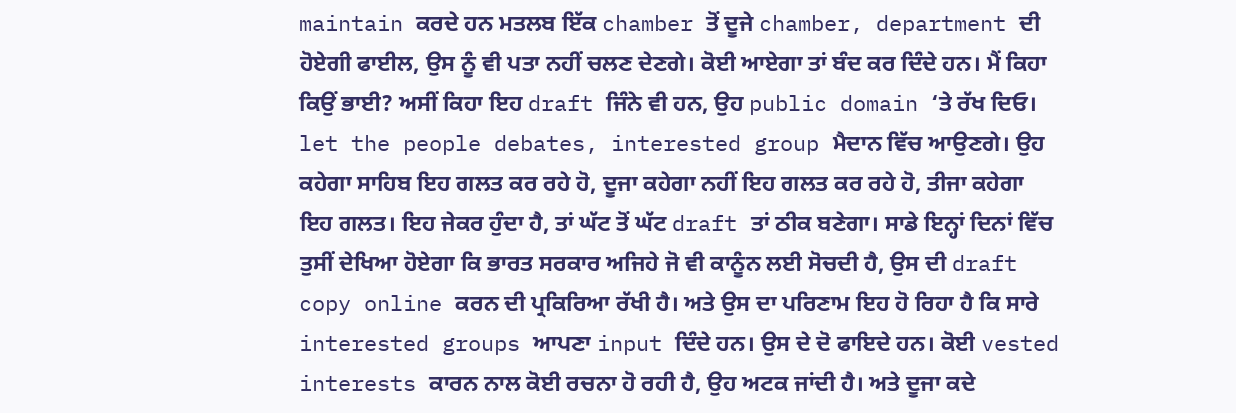maintain ਕਰਦੇ ਹਨ ਮਤਲਬ ਇੱਕ chamber ਤੋਂ ਦੂਜੇ chamber, department ਦੀ ਹੋਏਗੀ ਫਾਈਲ, ਉਸ ਨੂੰ ਵੀ ਪਤਾ ਨਹੀਂ ਚਲਣ ਦੇਣਗੇ। ਕੋਈ ਆਏਗਾ ਤਾਂ ਬੰਦ ਕਰ ਦਿੰਦੇ ਹਨ। ਮੈਂ ਕਿਹਾ ਕਿਉਂ ਭਾਈ? ਅਸੀਂ ਕਿਹਾ ਇਹ draft ਜਿੰਨੇ ਵੀ ਹਨ, ਉਹ public domain ‘ਤੇ ਰੱਖ ਦਿਓ। let the people debates, interested group ਮੈਦਾਨ ਵਿੱਚ ਆਉਣਗੇ। ਉਹ ਕਹੇਗਾ ਸਾਹਿਬ ਇਹ ਗਲਤ ਕਰ ਰਹੇ ਹੋ, ਦੂਜਾ ਕਹੇਗਾ ਨਹੀਂ ਇਹ ਗਲਤ ਕਰ ਰਹੇ ਹੋ, ਤੀਜਾ ਕਹੇਗਾ ਇਹ ਗਲਤ। ਇਹ ਜੇਕਰ ਹੁੰਦਾ ਹੈ, ਤਾਂ ਘੱਟ ਤੋਂ ਘੱਟ draft ਤਾਂ ਠੀਕ ਬਣੇਗਾ। ਸਾਡੇ ਇਨ੍ਹਾਂ ਦਿਨਾਂ ਵਿੱਚ ਤੁਸੀਂ ਦੇਖਿਆ ਹੋਏਗਾ ਕਿ ਭਾਰਤ ਸਰਕਾਰ ਅਜਿਹੇ ਜੋ ਵੀ ਕਾਨੂੰਨ ਲਈ ਸੋਚਦੀ ਹੈ, ਉਸ ਦੀ draft copy online ਕਰਨ ਦੀ ਪ੍ਰਕਿਰਿਆ ਰੱਖੀ ਹੈ। ਅਤੇ ਉਸ ਦਾ ਪਰਿਣਾਮ ਇਹ ਹੋ ਰਿਹਾ ਹੈ ਕਿ ਸਾਰੇ interested groups ਆਪਣਾ input ਦਿੰਦੇ ਹਨ। ਉਸ ਦੇ ਦੋ ਫਾਇਦੇ ਹਨ। ਕੋਈ vested interests ਕਾਰਨ ਨਾਲ ਕੋਈ ਰਚਨਾ ਹੋ ਰਹੀ ਹੈ, ਉਹ ਅਟਕ ਜਾਂਦੀ ਹੈ। ਅਤੇ ਦੂਜਾ ਕਦੇ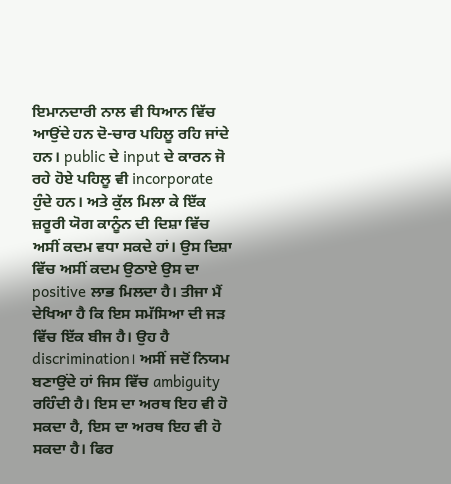ਇਮਾਨਦਾਰੀ ਨਾਲ ਵੀ ਧਿਆਨ ਵਿੱਚ ਆਉਂਦੇ ਹਨ ਦੋ-ਚਾਰ ਪਹਿਲੂ ਰਹਿ ਜਾਂਦੇ ਹਨ। public ਦੇ input ਦੇ ਕਾਰਨ ਜੋ ਰਹੇ ਹੋਏ ਪਹਿਲੂ ਵੀ incorporate ਹੁੰਦੇ ਹਨ। ਅਤੇ ਕੁੱਲ ਮਿਲਾ ਕੇ ਇੱਕ ਜ਼ਰੂਰੀ ਯੋਗ ਕਾਨੂੰਨ ਦੀ ਦਿਸ਼ਾ ਵਿੱਚ ਅਸੀਂ ਕਦਮ ਵਧਾ ਸਕਦੇ ਹਾਂ। ਉਸ ਦਿਸ਼ਾ ਵਿੱਚ ਅਸੀਂ ਕਦਮ ਉਠਾਏ ਉਸ ਦਾ positive ਲਾਭ ਮਿਲਦਾ ਹੈ। ਤੀਜਾ ਮੈਂ ਦੇਖਿਆ ਹੈ ਕਿ ਇਸ ਸਮੱਸਿਆ ਦੀ ਜੜ ਵਿੱਚ ਇੱਕ ਬੀਜ ਹੈ। ਉਹ ਹੈ discrimination। ਅਸੀਂ ਜਦੋਂ ਨਿਯਮ ਬਣਾਉਂਦੇ ਹਾਂ ਜਿਸ ਵਿੱਚ ambiguity ਰਹਿੰਦੀ ਹੈ। ਇਸ ਦਾ ਅਰਥ ਇਹ ਵੀ ਹੋ ਸਕਦਾ ਹੈ, ਇਸ ਦਾ ਅਰਥ ਇਹ ਵੀ ਹੋ ਸਕਦਾ ਹੈ। ਫਿਰ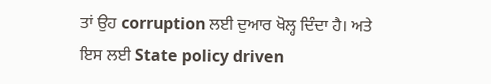ਤਾਂ ਉਹ corruption ਲਈ ਦੁਆਰ ਖੋਲ੍ਹ ਦਿੰਦਾ ਹੈ। ਅਤੇ ਇਸ ਲਈ State policy driven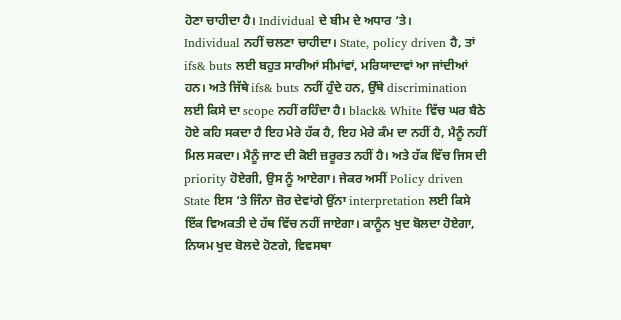ਹੋਣਾ ਚਾਹੀਦਾ ਹੈ। Individual ਦੇ ਬੀਮ ਦੇ ਅਧਾਰ ‘ਤੇ।
Individual ਨਹੀਂ ਚਲਣਾ ਚਾਹੀਦਾ। State, policy driven ਹੈ, ਤਾਂ ifs& buts ਲਈ ਬਹੁਤ ਸਾਰੀਆਂ ਸੀਮਾਂਵਾਂ, ਮਰਿਯਾਦਾਵਾਂ ਆ ਜਾਂਦੀਆਂ ਹਨ। ਅਤੇ ਜਿੱਥੇ ifs& buts ਨਹੀਂ ਹੁੰਦੇ ਹਨ, ਉੱਥੇ discrimination ਲਈ ਕਿਸੇ ਦਾ scope ਨਹੀਂ ਰਹਿੰਦਾ ਹੈ। black& White ਵਿੱਚ ਘਰ ਬੈਠੇ ਹੋਏ ਕਹਿ ਸਕਦਾ ਹੈ ਇਹ ਮੇਰੇ ਹੱਕ ਹੈ, ਇਹ ਮੇਰੇ ਕੰਮ ਦਾ ਨਹੀਂ ਹੈ, ਮੈਨੂੰ ਨਹੀਂ ਮਿਲ ਸਕਦਾ। ਮੈਨੂੰ ਜਾਣ ਦੀ ਕੋਈ ਜ਼ਰੂਰਤ ਨਹੀਂ ਹੈ। ਅਤੇ ਹੱਕ ਵਿੱਚ ਜਿਸ ਦੀ priority ਹੋਏਗੀ, ਉਸ ਨੂੰ ਆਏਗਾ। ਜੇਕਰ ਅਸੀਂ Policy driven State ਇਸ ‘ਤੇ ਜਿੰਨਾ ਜ਼ੋਰ ਦੇਵਾਂਗੇ ਉਂਨਾ interpretation ਲਈ ਕਿਸੇ ਇੱਕ ਵਿਅਕਤੀ ਦੇ ਹੱਥ ਵਿੱਚ ਨਹੀਂ ਜਾਏਗਾ। ਕਾਨੂੰਨ ਖੁਦ ਬੋਲਦਾ ਹੋਏਗਾ, ਨਿਯਮ ਖੁਦ ਬੋਲਦੇ ਹੋਣਗੇ, ਵਿਵਸਥਾ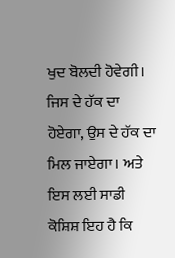ਖੁਦ ਬੋਲਦੀ ਹੋਵੇਗੀ। ਜਿਸ ਦੇ ਹੱਕ ਦਾ ਹੋਏਗਾ, ਉਸ ਦੇ ਹੱਕ ਦਾ ਮਿਲ ਜਾਏਗਾ। ਅਤੇ ਇਸ ਲਈ ਸਾਡੀ ਕੋਸ਼ਿਸ਼ ਇਹ ਹੈ ਕਿ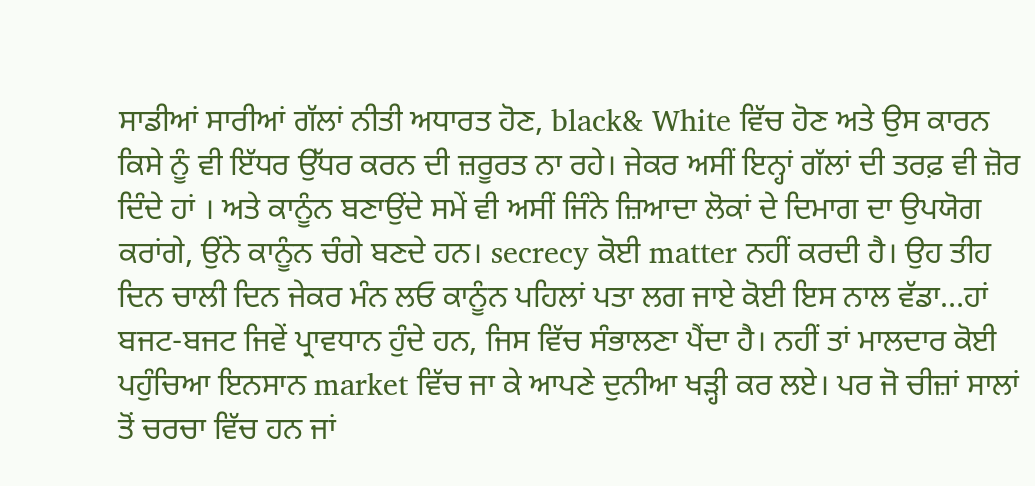ਸਾਡੀਆਂ ਸਾਰੀਆਂ ਗੱਲਾਂ ਨੀਤੀ ਅਧਾਰਤ ਹੋਣ, black& White ਵਿੱਚ ਹੋਣ ਅਤੇ ਉਸ ਕਾਰਨ ਕਿਸੇ ਨੂੰ ਵੀ ਇੱਧਰ ਉੱਧਰ ਕਰਨ ਦੀ ਜ਼ਰੂਰਤ ਨਾ ਰਹੇ। ਜੇਕਰ ਅਸੀਂ ਇਨ੍ਹਾਂ ਗੱਲਾਂ ਦੀ ਤਰਫ਼ ਵੀ ਜ਼ੋਰ ਦਿੰਦੇ ਹਾਂ । ਅਤੇ ਕਾਨੂੰਨ ਬਣਾਉਂਦੇ ਸਮੇਂ ਵੀ ਅਸੀਂ ਜਿੰਨੇ ਜ਼ਿਆਦਾ ਲੋਕਾਂ ਦੇ ਦਿਮਾਗ ਦਾ ਉਪਯੋਗ ਕਰਾਂਗੇ, ਉਂਨੇ ਕਾਨੂੰਨ ਚੰਗੇ ਬਣਦੇ ਹਨ। secrecy ਕੋਈ matter ਨਹੀਂ ਕਰਦੀ ਹੈ। ਉਹ ਤੀਹ ਦਿਨ ਚਾਲੀ ਦਿਨ ਜੇਕਰ ਮੰਨ ਲਓ ਕਾਨੂੰਨ ਪਹਿਲਾਂ ਪਤਾ ਲਗ ਜਾਏ ਕੋਈ ਇਸ ਨਾਲ ਵੱਡਾ…ਹਾਂ ਬਜਟ-ਬਜਟ ਜਿਵੇਂ ਪ੍ਰਾਵਧਾਨ ਹੁੰਦੇ ਹਨ, ਜਿਸ ਵਿੱਚ ਸੰਭਾਲਣਾ ਪੈਂਦਾ ਹੈ। ਨਹੀਂ ਤਾਂ ਮਾਲਦਾਰ ਕੋਈ ਪਹੁੰਚਿਆ ਇਨਸਾਨ market ਵਿੱਚ ਜਾ ਕੇ ਆਪਣੇ ਦੁਨੀਆ ਖੜ੍ਹੀ ਕਰ ਲਏ। ਪਰ ਜੋ ਚੀਜ਼ਾਂ ਸਾਲਾਂ ਤੋਂ ਚਰਚਾ ਵਿੱਚ ਹਨ ਜਾਂ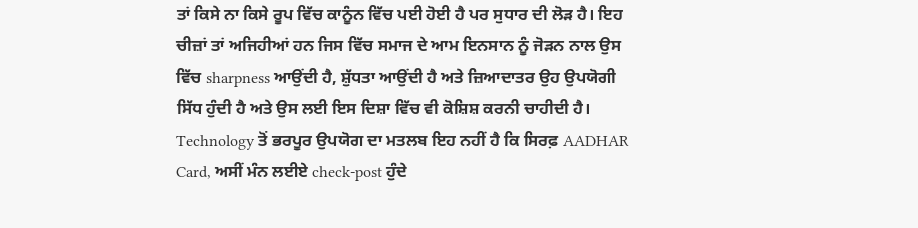ਤਾਂ ਕਿਸੇ ਨਾ ਕਿਸੇ ਰੂਪ ਵਿੱਚ ਕਾਨੂੰਨ ਵਿੱਚ ਪਈ ਹੋਈ ਹੈ ਪਰ ਸੁਧਾਰ ਦੀ ਲੋੜ ਹੈ। ਇਹ ਚੀਜ਼ਾਂ ਤਾਂ ਅਜਿਹੀਆਂ ਹਨ ਜਿਸ ਵਿੱਚ ਸਮਾਜ ਦੇ ਆਮ ਇਨਸਾਨ ਨੂੰ ਜੋੜਨ ਨਾਲ ਉਸ ਵਿੱਚ sharpness ਆਉਂਦੀ ਹੈ, ਸ਼ੁੱਧਤਾ ਆਉਂਦੀ ਹੈ ਅਤੇ ਜ਼ਿਆਦਾਤਰ ਉਹ ਉਪਯੋਗੀ ਸਿੱਧ ਹੁੰਦੀ ਹੈ ਅਤੇ ਉਸ ਲਈ ਇਸ ਦਿਸ਼ਾ ਵਿੱਚ ਵੀ ਕੋਸ਼ਿਸ਼ ਕਰਨੀ ਚਾਹੀਦੀ ਹੈ।
Technology ਤੋਂ ਭਰਪੂਰ ਉਪਯੋਗ ਦਾ ਮਤਲਬ ਇਹ ਨਹੀਂ ਹੈ ਕਿ ਸਿਰਫ਼ AADHAR Card, ਅਸੀਂ ਮੰਨ ਲਈਏ check-post ਹੁੰਦੇ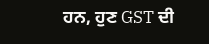ਹਨ, ਹੁਣ GST ਦੀ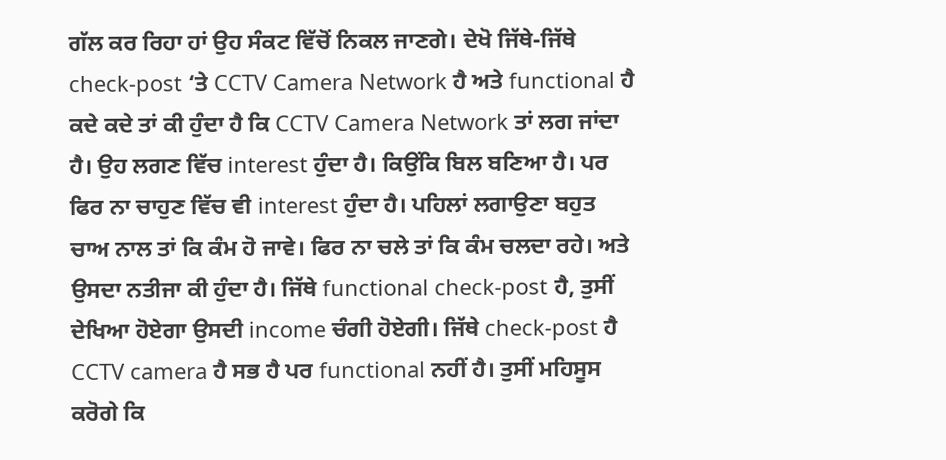ਗੱਲ ਕਰ ਰਿਹਾ ਹਾਂ ਉਹ ਸੰਕਟ ਵਿੱਚੋਂ ਨਿਕਲ ਜਾਣਗੇ। ਦੇਖੋ ਜਿੱਥੇ-ਜਿੱਥੇ check-post ‘ਤੇ CCTV Camera Network ਹੈ ਅਤੇ functional ਹੈ ਕਦੇ ਕਦੇ ਤਾਂ ਕੀ ਹੁੰਦਾ ਹੈ ਕਿ CCTV Camera Network ਤਾਂ ਲਗ ਜਾਂਦਾ ਹੈ। ਉਹ ਲਗਣ ਵਿੱਚ interest ਹੁੰਦਾ ਹੈ। ਕਿਉਂਕਿ ਬਿਲ ਬਣਿਆ ਹੈ। ਪਰ ਫਿਰ ਨਾ ਚਾਹੁਣ ਵਿੱਚ ਵੀ interest ਹੁੰਦਾ ਹੈ। ਪਹਿਲਾਂ ਲਗਾਉਣਾ ਬਹੁਤ ਚਾਅ ਨਾਲ ਤਾਂ ਕਿ ਕੰਮ ਹੋ ਜਾਵੇ। ਫਿਰ ਨਾ ਚਲੇ ਤਾਂ ਕਿ ਕੰਮ ਚਲਦਾ ਰਹੇ। ਅਤੇ ਉਸਦਾ ਨਤੀਜਾ ਕੀ ਹੁੰਦਾ ਹੈ। ਜਿੱਥੇ functional check-post ਹੈ, ਤੁਸੀਂ ਦੇਖਿਆ ਹੋਏਗਾ ਉਸਦੀ income ਚੰਗੀ ਹੋਏਗੀ। ਜਿੱਥੇ check-post ਹੈ CCTV camera ਹੈ ਸਭ ਹੈ ਪਰ functional ਨਹੀਂ ਹੈ। ਤੁਸੀਂ ਮਹਿਸੂਸ ਕਰੋਗੇ ਕਿ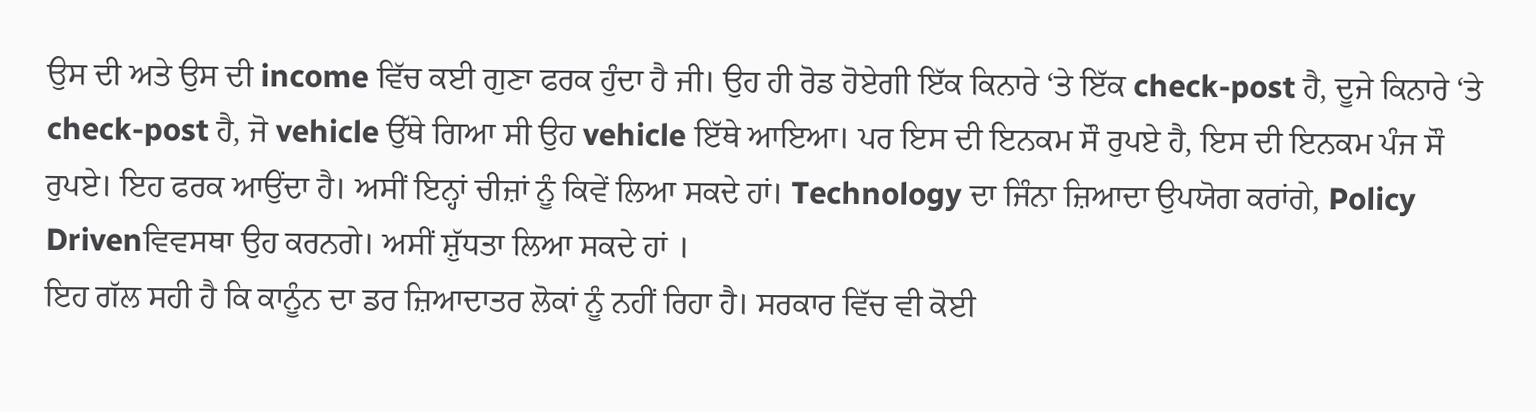ਉਸ ਦੀ ਅਤੇ ਉਸ ਦੀ income ਵਿੱਚ ਕਈ ਗੁਣਾ ਫਰਕ ਹੁੰਦਾ ਹੈ ਜੀ। ਉਹ ਹੀ ਰੋਡ ਹੋਏਗੀ ਇੱਕ ਕਿਨਾਰੇ ‘ਤੇ ਇੱਕ check-post ਹੈ, ਦੂਜੇ ਕਿਨਾਰੇ ‘ਤੇ check-post ਹੈ, ਜੋ vehicle ਉੱਥੇ ਗਿਆ ਸੀ ਉਹ vehicle ਇੱਥੇ ਆਇਆ। ਪਰ ਇਸ ਦੀ ਇਨਕਮ ਸੌ ਰੁਪਏ ਹੈ, ਇਸ ਦੀ ਇਨਕਮ ਪੰਜ ਸੌ ਰੁਪਏ। ਇਹ ਫਰਕ ਆਉਂਦਾ ਹੈ। ਅਸੀਂ ਇਨ੍ਹਾਂ ਚੀਜ਼ਾਂ ਨੂੰ ਕਿਵੇਂ ਲਿਆ ਸਕਦੇ ਹਾਂ। Technology ਦਾ ਜਿੰਨਾ ਜ਼ਿਆਦਾ ਉਪਯੋਗ ਕਰਾਂਗੇ, Policy Drivenਵਿਵਸਥਾ ਉਹ ਕਰਨਗੇ। ਅਸੀਂ ਸ਼ੁੱਧਤਾ ਲਿਆ ਸਕਦੇ ਹਾਂ ।
ਇਹ ਗੱਲ ਸਹੀ ਹੈ ਕਿ ਕਾਨੂੰਨ ਦਾ ਡਰ ਜ਼ਿਆਦਾਤਰ ਲੋਕਾਂ ਨੂੰ ਨਹੀਂ ਰਿਹਾ ਹੈ। ਸਰਕਾਰ ਵਿੱਚ ਵੀ ਕੋਈ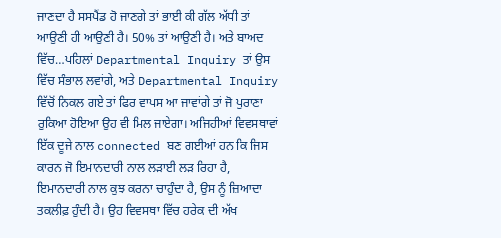ਜਾਣਦਾ ਹੈ ਸਸਪੈਂਡ ਹੋ ਜਾਣਗੇ ਤਾਂ ਭਾਈ ਕੀ ਗੱਲ ਅੱਧੀ ਤਾਂ ਆਉਣੀ ਹੀ ਆਉਣੀ ਹੈ। 50% ਤਾਂ ਆਉਣੀ ਹੈ। ਅਤੇ ਬਾਅਦ ਵਿੱਚ…ਪਹਿਲਾਂ Departmental Inquiry ਤਾਂ ਉਸ ਵਿੱਚ ਸੰਭਾਲ ਲਵਾਂਗੇ, ਅਤੇ Departmental Inquiry ਵਿੱਚੋਂ ਨਿਕਲ ਗਏ ਤਾਂ ਫਿਰ ਵਾਪਸ ਆ ਜਾਵਾਂਗੇ ਤਾਂ ਜੋ ਪੁਰਾਣਾ ਰੁਕਿਆ ਹੋਇਆ ਉਹ ਵੀ ਮਿਲ ਜਾਏਗਾ। ਅਜਿਹੀਆਂ ਵਿਵਸਥਾਵਾਂ ਇੱਕ ਦੂਜੇ ਨਾਲ connected ਬਣ ਗਈਆਂ ਹਨ ਕਿ ਜਿਸ ਕਾਰਨ ਜੋ ਇਮਾਨਦਾਰੀ ਨਾਲ ਲੜਾਈ ਲੜ ਰਿਹਾ ਹੈ, ਇਮਾਨਦਾਰੀ ਨਾਲ ਕੁਝ ਕਰਨਾ ਚਾਹੁੰਦਾ ਹੈ, ਉਸ ਨੂੰ ਜ਼ਿਆਦਾ ਤਕਲੀਫ਼ ਹੁੰਦੀ ਹੈ। ਉਹ ਵਿਵਸਥਾ ਵਿੱਚ ਹਰੇਕ ਦੀ ਅੱਖ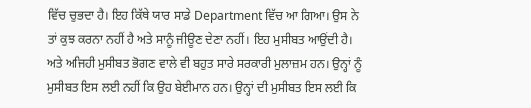ਵਿੱਚ ਚੁਭਦਾ ਹੈ। ਇਹ ਕਿੱਥੇ ਯਾਰ ਸਾਡੇ Department ਵਿੱਚ ਆ ਗਿਆ। ਉਸ ਨੇ ਤਾਂ ਕੁਝ ਕਰਨਾ ਨਹੀਂ ਹੈ ਅਤੇ ਸਾਨੂੰ ਜੀਊਣ ਦੇਣਾ ਨਹੀਂ। ਇਹ ਮੁਸੀਬਤ ਆਉਂਦੀ ਹੈ। ਅਤੇ ਅਜਿਹੀ ਮੁਸੀਬਤ ਭੋਗਣ ਵਾਲੇ ਵੀ ਬਹੁਤ ਸਾਰੇ ਸਰਕਾਰੀ ਮੁਲਾਜ਼ਮ ਹਨ। ਉਨ੍ਹਾਂ ਨੂੰ ਮੁਸੀਬਤ ਇਸ ਲਈ ਨਹੀਂ ਕਿ ਉਹ ਬੇਈਮਾਨ ਹਨ। ਉਨ੍ਹਾਂ ਦੀ ਮੁਸੀਬਤ ਇਸ ਲਈ ਕਿ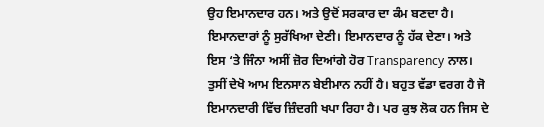ਉਹ ਇਮਾਨਦਾਰ ਹਨ। ਅਤੇ ਉਦੋਂ ਸਰਕਾਰ ਦਾ ਕੰਮ ਬਣਦਾ ਹੈ। ਇਮਾਨਦਾਰਾਂ ਨੂੰ ਸੁਰੱਖਿਆ ਦੇਣੀ। ਇਮਾਨਦਾਰ ਨੂੰ ਹੱਕ ਦੇਣਾ। ਅਤੇ ਇਸ ‘ਤੇ ਜਿੰਨਾ ਅਸੀਂ ਜ਼ੋਰ ਦਿਆਂਗੇ ਹੋਰ Transparency ਨਾਲ। ਤੁਸੀਂ ਦੇਖੋ ਆਮ ਇਨਸਾਨ ਬੇਈਮਾਨ ਨਹੀਂ ਹੈ। ਬਹੁਤ ਵੱਡਾ ਵਰਗ ਹੈ ਜੋ ਇਮਾਨਦਾਰੀ ਵਿੱਚ ਜ਼ਿੰਦਗੀ ਖਪਾ ਰਿਹਾ ਹੈ। ਪਰ ਕੁਝ ਲੋਕ ਹਨ ਜਿਸ ਦੇ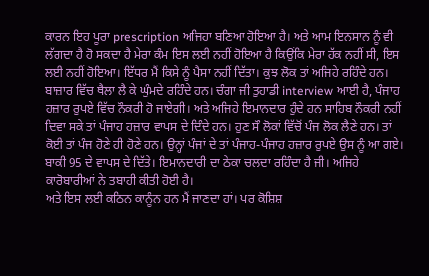ਕਾਰਨ ਇਹ ਪੂਰਾ prescription ਅਜਿਹਾ ਬਣਿਆ ਹੋਇਆ ਹੈ। ਅਤੇ ਆਮ ਇਨਸਾਨ ਨੂੰ ਵੀ ਲੱਗਦਾ ਹੈ ਹੋ ਸਕਦਾ ਹੈ ਮੇਰਾ ਕੰਮ ਇਸ ਲਈ ਨਹੀਂ ਹੋਇਆ ਹੈ ਕਿਉਂਕਿ ਮੇਰਾ ਹੱਕ ਨਹੀਂ ਸੀ, ਇਸ ਲਈ ਨਹੀਂ ਹੋਇਆ। ਇੱਧਰ ਮੈਂ ਕਿਸੇ ਨੂੰ ਪੈਸਾ ਨਹੀਂ ਦਿੱਤਾ। ਕੁਝ ਲੋਕ ਤਾਂ ਅਜਿਹੇ ਰਹਿੰਦੇ ਹਨ। ਬਾਜ਼ਾਰ ਵਿੱਚ ਥੈਲਾ ਲੈ ਕੇ ਘੁੰਮਦੇ ਰਹਿੰਦੇ ਹਨ। ਚੰਗਾ ਜੀ ਤੁਹਾਡੀ interview ਆਈ ਹੈ, ਪੰਜਾਹ ਹਜ਼ਾਰ ਰੁਪਏ ਵਿੱਚ ਨੌਕਰੀ ਹੋ ਜਾਏਗੀ। ਅਤੇ ਅਜਿਹੇ ਇਮਾਨਦਾਰ ਹੁੰਦੇ ਹਨ ਸਾਹਿਬ ਨੌਕਰੀ ਨਹੀਂ ਦਿਵਾ ਸਕੇ ਤਾਂ ਪੰਜਾਹ ਹਜ਼ਾਰ ਵਾਪਸ ਦੇ ਦਿੰਦੇ ਹਨ। ਹੁਣ ਸੌ ਲੋਕਾਂ ਵਿੱਚੋਂ ਪੰਜ ਲੋਕ ਲੈਣੇ ਹਨ। ਤਾਂ ਕੋਈ ਤਾਂ ਪੰਜ ਹੋਣੇ ਹੀ ਹੋਣੇ ਹਨ। ਉਨ੍ਹਾਂ ਪੰਜਾਂ ਦੇ ਤਾਂ ਪੰਜਾਹ-ਪੰਜਾਹ ਹਜ਼ਾਰ ਰੁਪਏ ਉਸ ਨੂੰ ਆ ਗਏ। ਬਾਕੀ 95 ਦੇ ਵਾਪਸ ਦੇ ਦਿੱਤੇ। ਇਮਾਨਦਾਰੀ ਦਾ ਠੇਕਾ ਚਲਦਾ ਰਹਿੰਦਾ ਹੈ ਜੀ। ਅਜਿਹੇ ਕਾਰੋਬਾਰੀਆਂ ਨੇ ਤਬਾਹੀ ਕੀਤੀ ਹੋਈ ਹੈ।
ਅਤੇ ਇਸ ਲਈ ਕਠਿਨ ਕਾਨੂੰਨ ਹਨ ਮੈਂ ਜਾਣਦਾ ਹਾਂ। ਪਰ ਕੋਸ਼ਿਸ਼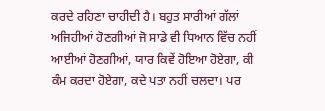ਕਰਦੇ ਰਹਿਣਾ ਚਾਹੀਦੀ ਹੈ। ਬਹੁਤ ਸਾਰੀਆਂ ਗੱਲਾਂ ਅਜਿਹੀਆਂ ਹੋਣਗੀਆਂ ਜੋ ਸਾਡੇ ਵੀ ਧਿਆਨ ਵਿੱਚ ਨਹੀਂ ਆਈਆਂ ਹੋਣਗੀਆਂ, ਯਾਰ ਕਿਵੇਂ ਹੋਇਆ ਹੋਏਗਾ, ਕੀ ਕੰਮ ਕਰਦਾ ਹੋਏਗਾ, ਕਦੇ ਪਤਾ ਨਹੀਂ ਚਲਦਾ। ਪਰ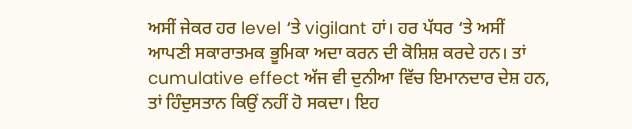ਅਸੀਂ ਜੇਕਰ ਹਰ level ‘ਤੇ vigilant ਹਾਂ। ਹਰ ਪੱਧਰ ‘ਤੇ ਅਸੀਂ ਆਪਣੀ ਸਕਾਰਾਤਮਕ ਭੂਮਿਕਾ ਅਦਾ ਕਰਨ ਦੀ ਕੋਸ਼ਿਸ਼ ਕਰਦੇ ਹਨ। ਤਾਂ cumulative effect ਅੱਜ ਵੀ ਦੁਨੀਆ ਵਿੱਚ ਇਮਾਨਦਾਰ ਦੇਸ਼ ਹਨ, ਤਾਂ ਹਿੰਦੁਸਤਾਨ ਕਿਉਂ ਨਹੀਂ ਹੋ ਸਕਦਾ। ਇਹ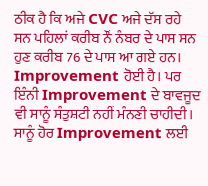ਠੀਕ ਹੈ ਕਿ ਅਜੇ CVC ਅਜੇ ਦੱਸ ਰਹੇ ਸਨ ਪਹਿਲਾਂ ਕਰੀਬ ਨੌਂ ਨੰਬਰ ਦੇ ਪਾਸ ਸਨ ਹੁਣ ਕਰੀਬ 76 ਦੇ ਪਾਸ ਆ ਗਏ ਹਨ। Improvement ਹੋਈ ਹੈ। ਪਰ ਇੰਨੀ Improvement ਦੇ ਬਾਵਜੂਦ ਵੀ ਸਾਨੂੰ ਸੰਤੁਸ਼ਟੀ ਨਹੀਂ ਮੰਨਣੀ ਚਾਹੀਦੀ। ਸਾਨੂੰ ਹੋਰ Improvement ਲਈ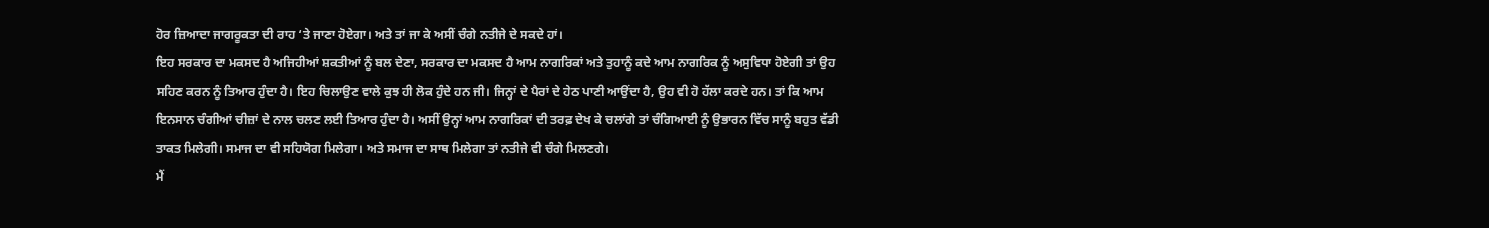ਹੋਰ ਜ਼ਿਆਦਾ ਜਾਗਰੂਕਤਾ ਦੀ ਰਾਹ ‘ਤੇ ਜਾਣਾ ਹੋਏਗਾ। ਅਤੇ ਤਾਂ ਜਾ ਕੇ ਅਸੀਂ ਚੰਗੇ ਨਤੀਜੇ ਦੇ ਸਕਦੇ ਹਾਂ।
ਇਹ ਸਰਕਾਰ ਦਾ ਮਕਸਦ ਹੈ ਅਜਿਹੀਆਂ ਸ਼ਕਤੀਆਂ ਨੂੰ ਬਲ ਦੇਣਾ, ਸਰਕਾਰ ਦਾ ਮਕਸਦ ਹੈ ਆਮ ਨਾਗਰਿਕਾਂ ਅਤੇ ਤੁਹਾਨੂੰ ਕਦੇ ਆਮ ਨਾਗਰਿਕ ਨੂੰ ਅਸੁਵਿਧਾ ਹੋਏਗੀ ਤਾਂ ਉਹ ਸਹਿਣ ਕਰਨ ਨੂੰ ਤਿਆਰ ਹੁੰਦਾ ਹੈ। ਇਹ ਚਿਲਾਉਣ ਵਾਲੇ ਕੁਝ ਹੀ ਲੋਕ ਹੁੰਦੇ ਹਨ ਜੀ। ਜਿਨ੍ਹਾਂ ਦੇ ਪੈਰਾਂ ਦੇ ਹੇਠ ਪਾਣੀ ਆਉਂਦਾ ਹੈ, ਉਹ ਵੀ ਹੋ ਹੱਲਾ ਕਰਦੇ ਹਨ। ਤਾਂ ਕਿ ਆਮ ਇਨਸਾਨ ਚੰਗੀਆਂ ਚੀਜ਼ਾਂ ਦੇ ਨਾਲ ਚਲਣ ਲਈ ਤਿਆਰ ਹੁੰਦਾ ਹੈ। ਅਸੀਂ ਉਨ੍ਹਾਂ ਆਮ ਨਾਗਰਿਕਾਂ ਦੀ ਤਰਫ਼ ਦੇਖ ਕੇ ਚਲਾਂਗੇ ਤਾਂ ਚੰਗਿਆਈ ਨੂੰ ਉਭਾਰਨ ਵਿੱਚ ਸਾਨੂੰ ਬਹੁਤ ਵੱਡੀ ਤਾਕਤ ਮਿਲੇਗੀ। ਸਮਾਜ ਦਾ ਵੀ ਸਹਿਯੋਗ ਮਿਲੇਗਾ। ਅਤੇ ਸਮਾਜ ਦਾ ਸਾਥ ਮਿਲੇਗਾ ਤਾਂ ਨਤੀਜੇ ਵੀ ਚੰਗੇ ਮਿਲਣਗੇ।
ਮੈਂ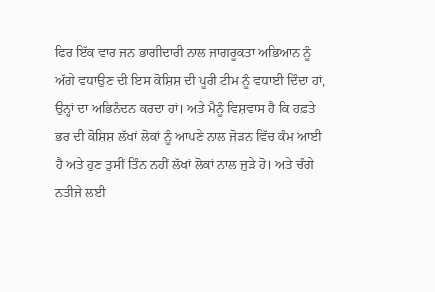ਫਿਰ ਇੱਕ ਵਾਰ ਜਨ ਭਾਗੀਦਾਰੀ ਨਾਲ ਜਾਗਰੂਕਤਾ ਅਭਿਆਨ ਨੂੰ ਅੱਗੇ ਵਧਾਉਣ ਦੀ ਇਸ ਕੋਸ਼ਿਸ਼ ਦੀ ਪੂਰੀ ਟੀਮ ਨੂੰ ਵਧਾਈ ਦਿੰਦਾ ਹਾਂ, ਉਨ੍ਹਾਂ ਦਾ ਅਭਿਨੰਦਨ ਕਰਦਾ ਹਾਂ। ਅਤੇ ਮੈਨੂੰ ਵਿਸ਼ਵਾਸ ਹੈ ਕਿ ਹਫ਼ਤੇ ਭਰ ਦੀ ਕੋਸ਼ਿਸ਼ ਲੱਖਾਂ ਲੋਕਾਂ ਨੂੰ ਆਪਣੇ ਨਾਲ ਜੋੜਨ ਵਿੱਚ ਕੰਮ ਆਈ ਹੈ ਅਤੇ ਹੁਣ ਤੁਸੀਂ ਤਿੰਨ ਨਹੀਂ ਲੱਖਾਂ ਲੋਕਾਂ ਨਾਲ ਜੁੜੇ ਹੋ। ਅਤੇ ਚੰਗੇ ਨਤੀਜੇ ਲਈ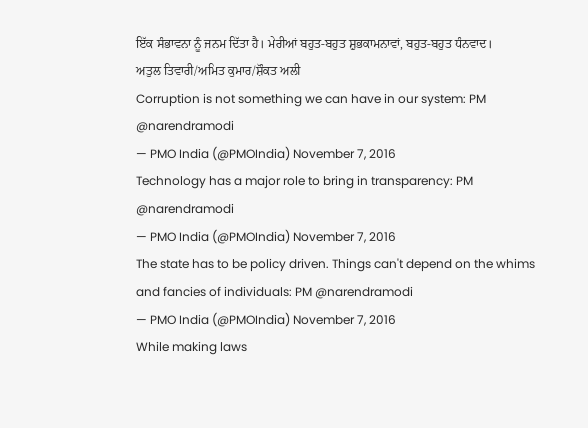ਇੱਕ ਸੰਭਾਵਨਾ ਨੂੰ ਜਨਮ ਦਿੱਤਾ ਹੈ। ਮੇਰੀਆਂ ਬਹੁਤ-ਬਹੁਤ ਸ਼ੁਭਕਾਮਨਾਵਾਂ, ਬਹੁਤ-ਬਹੁਤ ਧੰਨਵਾਦ।
ਅਤੁਲ ਤਿਵਾਰੀ/ਅਮਿਤ ਕੁਮਾਰ/ਸ਼ੌਕਤ ਅਲੀ
Corruption is not something we can have in our system: PM @narendramodi
— PMO India (@PMOIndia) November 7, 2016
Technology has a major role to bring in transparency: PM @narendramodi
— PMO India (@PMOIndia) November 7, 2016
The state has to be policy driven. Things can't depend on the whims and fancies of individuals: PM @narendramodi
— PMO India (@PMOIndia) November 7, 2016
While making laws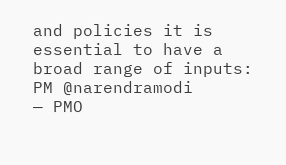and policies it is essential to have a broad range of inputs: PM @narendramodi
— PMO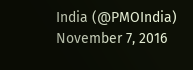India (@PMOIndia) November 7, 2016